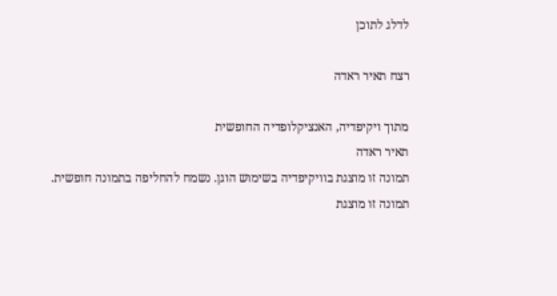לדלג לתוכן

רצח תאיר ראדה

מתוך ויקיפדיה, האנציקלופדיה החופשית
תאיר ראדה
תמונה זו מוצגת בוויקיפדיה בשימוש הוגן. נשמח להחליפה בתמונה חופשית.
תמונה זו מוצגת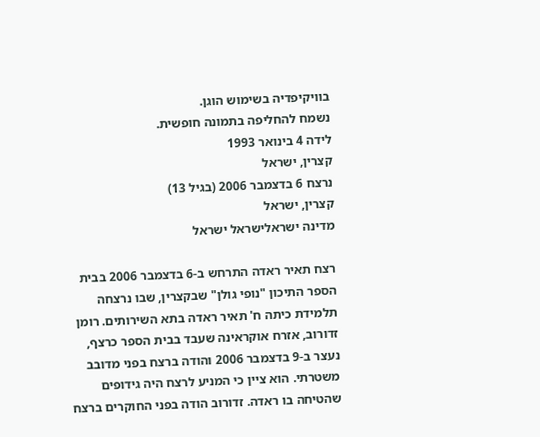בוויקיפדיה בשימוש הוגן.
נשמח להחליפה בתמונה חופשית.
לידה 4 בינואר 1993
קצרין, ישראל
נרצח 6 בדצמבר 2006 (בגיל 13)
קצרין, ישראל
מדינה ישראלישראל ישראל

רצח תאיר ראדה התרחש ב-6 בדצמבר 2006 בבית הספר התיכון "נופי גולן" שבקצרין, שבו נרצחה תלמידת כיתה ח' תאיר ראדה בתא השירותים. רומן זדורוב, אזרח אוקראינה שעבד בבית הספר כרצף, נעצר ב-9 בדצמבר 2006 והודה ברצח בפני מדובב משטרתי. הוא ציין כי המניע לרצח היה גידופים שהטיחה בו ראדה. זדורוב הודה בפני החוקרים ברצח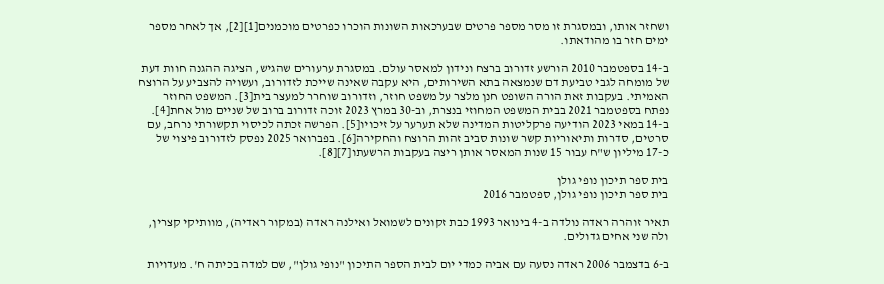ושחזר אותו, ובמסגרת זו מסר מספר פרטים שבערכאות השונות הוכרו כפרטים מוכמנים[1][2], אך לאחר מספר ימים חזר בו מהודאתו.

ב-14 בספטמבר 2010 הורשע זדורוב ברצח ונידון למאסר עולם. במסגרת ערעורים שהגיש, הציגה ההגנה חוות דעת של מומחה לגבי טביעת דם שנמצאה בתא השירותים, היא עקבה שאינה שייכת לזדורוב, ועשויה להצביע על הרוצח האמיתי. בעקבות זאת הורה השופט חנן מלצר על משפט חוזר, וזדורוב שוחרר למעצר בית[3]. המשפט החוזר נפתח בספטמבר 2021 בבית המשפט המחוזי בנצרת, וב-30 במרץ 2023 זוכה זדורוב ברוב של שניים מול אחת[4]. ב-14 במאי 2023 הודיעה פרקליטות המדינה שלא תערער על זיכויו[5]. הפרשה זכתה לכיסוי תקשורתי נרחב, עם סרטים, סדרות ותיאוריות קשר שונות סביב זהות הרוצח והחקירה[6]. בפברואר 2025 נפסק לזדורוב פיצוי של כ-17 מיליון ש"ח עבור 15 שנות המאסר אותן ריצה בעקבות הרשעתו[7][8].

בית ספר תיכון נופי גולן
בית ספר תיכון נופי גולן, ספטמבר 2016

תאיר זוהרה ראדה נולדה ב-4 בינואר 1993 כבת זקונים לשמואל ואילנה ראדה (במקור ראדיה), מוותיקי קצרין, ולה שני אחים גדולים.

ב-6 בדצמבר 2006 ראדה נסעה עם אביה כמדי יום לבית הספר התיכון "נופי גולן", שם למדה בכיתה ח'. מעדויות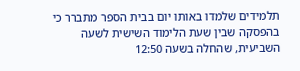תלמידים שלמדו באותו יום בבית הספר מתברר כי בהפסקה שבין שעת הלימוד השישית לשעה השביעית, שהחלה בשעה 12:50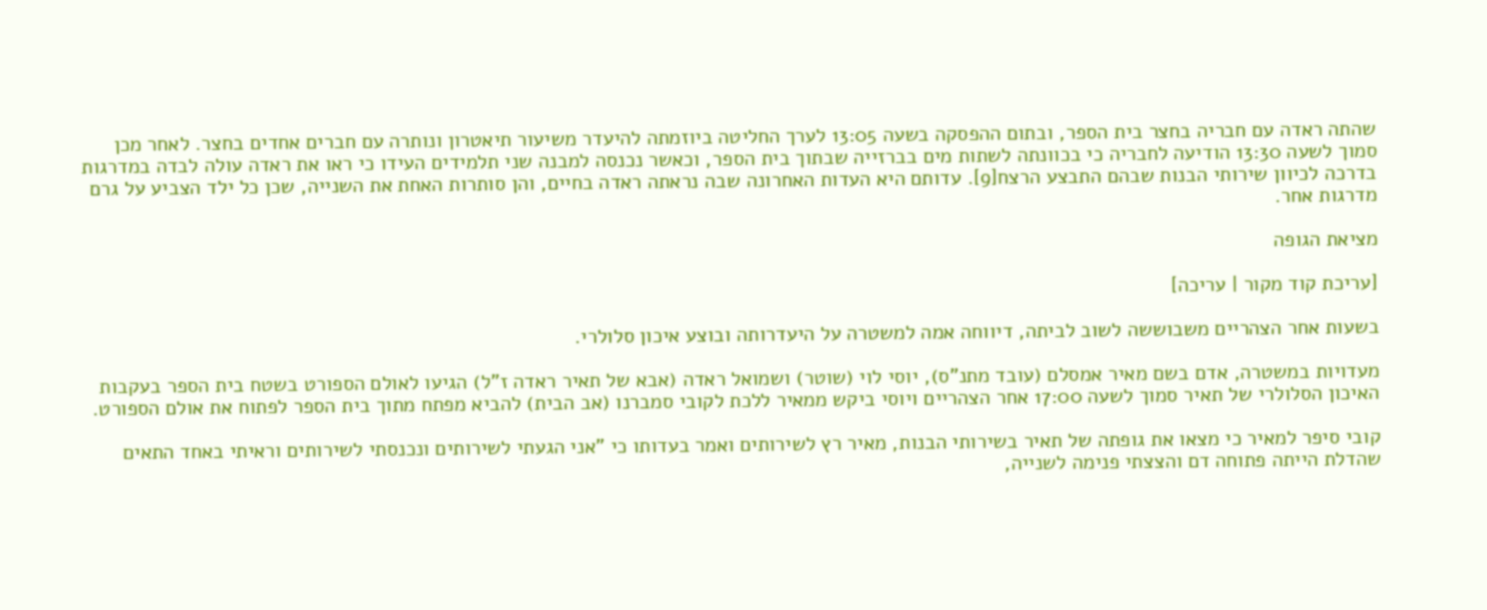שהתה ראדה עם חבריה בחצר בית הספר, ובתום ההפסקה בשעה 13:05 לערך החליטה ביוזמתה להיעדר משיעור תיאטרון ונותרה עם חברים אחדים בחצר. לאחר מכן סמוך לשעה 13:30 הודיעה לחבריה כי בכוונתה לשתות מים בברזייה שבתוך בית הספר, וכאשר נכנסה למבנה שני תלמידים העידו כי ראו את ראדה עולה לבדה במדרגות בדרכה לכיוון שירותי הבנות שבהם התבצע הרצח[9]. עדותם היא העדות האחרונה שבה נראתה ראדה בחיים, והן סותרות האחת את השנייה, שכן כל ילד הצביע על גרם מדרגות אחר.

מציאת הגופה

[עריכת קוד מקור | עריכה]

בשעות אחר הצהריים משבוששה לשוב לביתה, דיווחה אמה למשטרה על היעדרותה ובוצע איכון סלולרי.

מעדויות במשטרה, אדם בשם מאיר אמסלם (עובד מתנ"ס), יוסי לוי (שוטר) ושמואל ראדה (אבא של תאיר ראדה ז"ל) הגיעו לאולם הספורט בשטח בית הספר בעקבות האיכון הסלולרי של תאיר סמוך לשעה 17:00 אחר הצהריים ויוסי ביקש ממאיר ללכת לקובי סמברנו (אב הבית) להביא מפתח מתוך בית הספר לפתוח את אולם הספורט.

קובי סיפר למאיר כי מצאו את גופתה של תאיר בשירותי הבנות, מאיר רץ לשירותים ואמר בעדותו כי "אני הגעתי לשירותים ונכנסתי לשירותים וראיתי באחד התאים שהדלת הייתה פתוחה דם והצצתי פנימה לשנייה,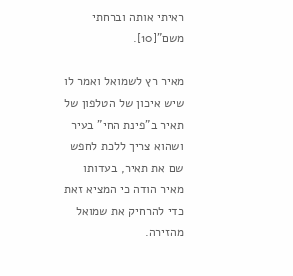ראיתי אותה וברחתי משם"[10].

מאיר רץ לשמואל ואמר לו שיש איכון של הטלפון של תאיר ב"פינת החי" בעיר ושהוא צריך ללכת לחפש שם את תאיר, בעדותו מאיר הודה כי המציא זאת כדי להרחיק את שמואל מהזירה.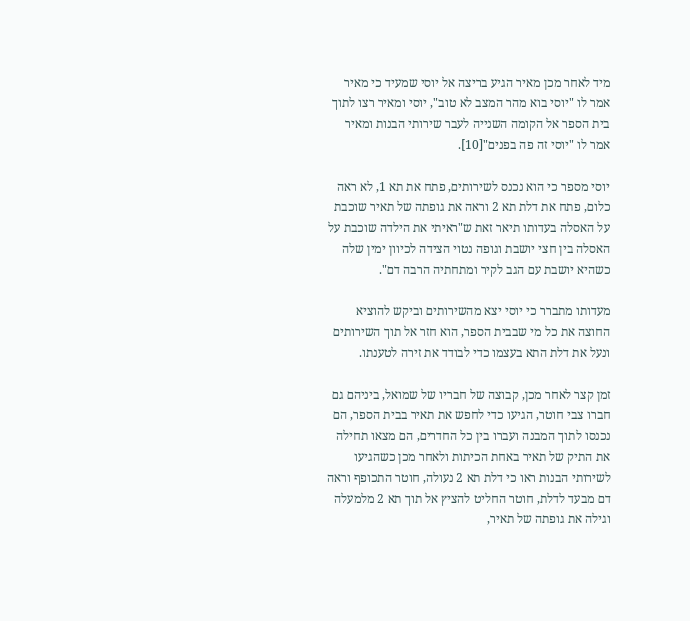מיד לאחר מכן מאיר הגיע בריצה אל יוסי שמעיד כי מאיר אמר לו "יוסי בוא מהר המצב לא טוב", יוסי ומאיר רצו לתוך בית הספר אל הקומה השנייה לעבר שירותי הבנות ומאיר אמר לו "יוסי זה פה בפנים"[10].

יוסי מספר כי הוא נכנס לשירותים, פתח את תא 1, לא ראה כלום, פתח את דלת תא 2 וראה את גופתה של תאיר שוכבת על האסלה בעדותו תיאר זאת ש"ראיתי את הילדה שוכבת על האסלה בין חצי יושבת וגופה נטוי הצידה לכיוון ימין שלה כשהיא יושבת עם הגב לקיר ומתחתיה הרבה דם".

מעדותו מתברר כי יוסי יצא מהשירותים וביקש להוציא החוצה את כל מי שבבית הספר, הוא חזר אל תוך השירותים ונעל את דלת התא בעצמו כדי לבודד את זירה לטענתו.

זמן קצר לאחר מכן, קבוצה של חבריו של שמואל, ביניהם גם חברו צבי חוטר, הגיעו כדי לחפש את תאיר בבית הספר, הם נכנסו לתוך המבנה ועברו בין כל החדרים, הם מצאו תחילה את התיק של תאיר באחת הכיתות ולאחר מכן כשהגיעו לשירותי הבנות ראו כי דלת תא 2 נעולה, חוטר התכופף וראה דם מבעד לדלת, חוטר החליט להציץ אל תוך תא 2 מלמעלה וגילה את גופתה של תאיר,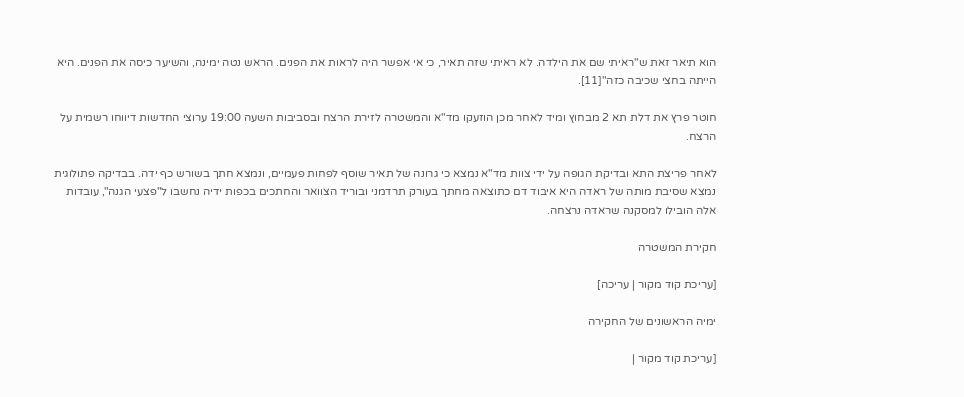הוא תיאר זאת ש"ראיתי שם את הילדה. לא ראיתי שזה תאיר, כי אי אפשר היה לראות את הפנים. הראש נטה ימינה, והשיער כיסה את הפנים. היא הייתה בחצי שכיבה כזה"[11].

חוטר פרץ את דלת תא 2 מבחוץ ומיד לאחר מכן הוזעקו מד"א והמשטרה לזירת הרצח ובסביבות השעה 19:00 ערוצי החדשות דיווחו רשמית על הרצח.

לאחר פריצת התא ובדיקת הגופה על ידי צוות מד"א נמצא כי גרונה של תאיר שוסף לפחות פעמיים, ונמצא חתך בשורש כף ידה. בבדיקה פתולוגית נמצא שסיבת מותה של ראדה היא איבוד דם כתוצאה מחתך בעורק תרדמני ובוריד הצוואר והחתכים בכפות ידיה נחשבו ל"פצעי הגנה", עובדות אלה הובילו למסקנה שראדה נרצחה.

חקירת המשטרה

[עריכת קוד מקור | עריכה]

ימיה הראשונים של החקירה

[עריכת קוד מקור |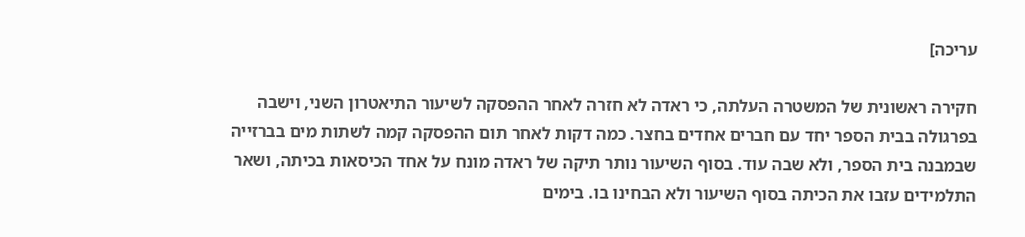עריכה]

חקירה ראשונית של המשטרה העלתה, כי ראדה לא חזרה לאחר ההפסקה לשיעור התיאטרון השני, וישבה בפרגולה בבית הספר יחד עם חברים אחדים בחצר. כמה דקות לאחר תום ההפסקה קמה לשתות מים בברזייה שבמבנה בית הספר, ולא שבה עוד. בסוף השיעור נותר תיקה של ראדה מונח על אחד הכיסאות בכיתה, ושאר התלמידים עזבו את הכיתה בסוף השיעור ולא הבחינו בו. בימים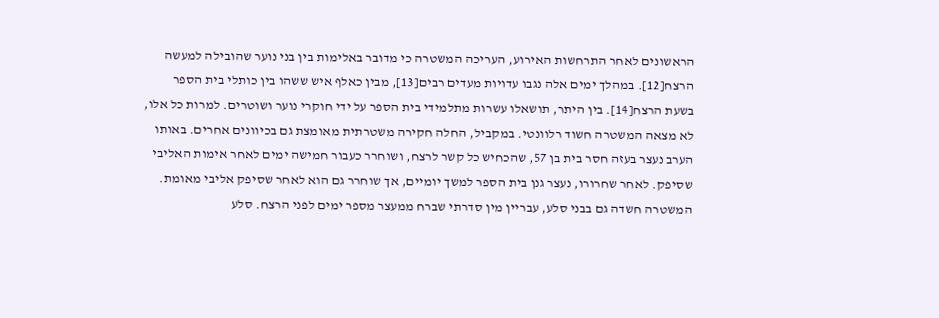הראשונים לאחר התרחשות האירוע, העריכה המשטרה כי מדובר באלימות בין בני נוער שהובילה למעשה הרצח[12]. במהלך ימים אלה נגבו עדויות מעדים רבים[13], מבין כאלף איש ששהו בין כותלי בית הספר בשעת הרצח[14]. בין היתר, תושאלו עשרות מתלמידי בית הספר על ידי חוקרי נוער ושוטרים. למרות כל אלו, לא מצאה המשטרה חשוד רלוונטי. במקביל, החלה חקירה משטרתית מאומצת גם בכיוונים אחרים. באותו הערב נעצר בעזה חסר בית בן 57, שהכחיש כל קשר לרצח, ושוחרר כעבור חמישה ימים לאחר אימות האליבי שסיפק. לאחר שחרורו, נעצר גנן בית הספר למשך יומיים, אך שוחרר גם הוא לאחר שסיפק אליבי מאומת. המשטרה חשדה גם בבני סלע, עבריין מין סדרתי שברח ממעצר מספר ימים לפני הרצח. סלע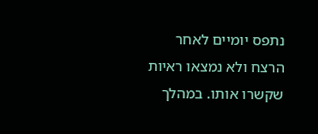נתפס יומיים לאחר הרצח ולא נמצאו ראיות שקשרו אותו. במהלך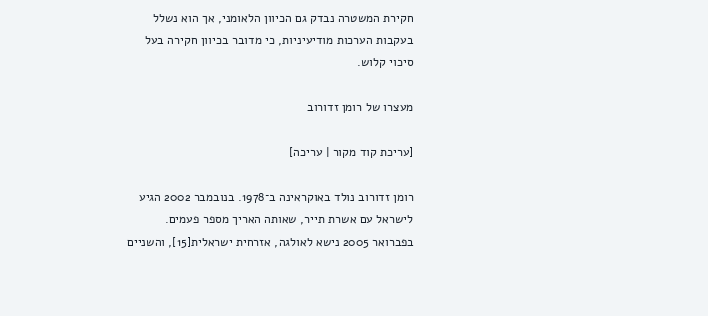חקירת המשטרה נבדק גם הכיוון הלאומני, אך הוא נשלל בעקבות הערכות מודיעיניות, כי מדובר בכיוון חקירה בעל סיכוי קלוש.

מעצרו של רומן זדורוב

[עריכת קוד מקור | עריכה]

רומן זדורוב נולד באוקראינה ב־1978. בנובמבר 2002 הגיע לישראל עם אשרת תייר, שאותה האריך מספר פעמים. בפברואר 2005 נישא לאולגה, אזרחית ישראלית[15], והשניים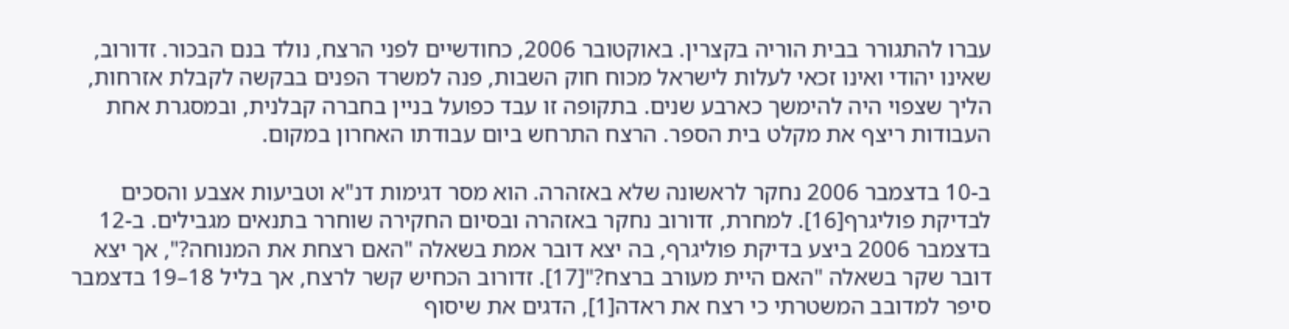עברו להתגורר בבית הוריה בקצרין. באוקטובר 2006, כחודשיים לפני הרצח, נולד בנם הבכור. זדורוב, שאינו יהודי ואינו זכאי לעלות לישראל מכוח חוק השבות, פנה למשרד הפנים בבקשה לקבלת אזרחות, הליך שצפוי היה להימשך כארבע שנים. בתקופה זו עבד כפועל בניין בחברה קבלנית, ובמסגרת אחת העבודות ריצף את מקלט בית הספר. הרצח התרחש ביום עבודתו האחרון במקום.

ב-10 בדצמבר 2006 נחקר לראשונה שלא באזהרה. הוא מסר דגימות דנ"א וטביעות אצבע והסכים לבדיקת פוליגרף[16]. למחרת, זדורוב נחקר באזהרה ובסיום החקירה שוחרר בתנאים מגבילים. ב-12 בדצמבר 2006 ביצע בדיקת פוליגרף, בה יצא דובר אמת בשאלה "האם רצחת את המנוחה?", אך יצא דובר שקר בשאלה "האם היית מעורב ברצח?"[17]. זדורוב הכחיש קשר לרצח, אך בליל 18–19 בדצמבר סיפר למדובב המשטרתי כי רצח את ראדה[1], הדגים את שיסוף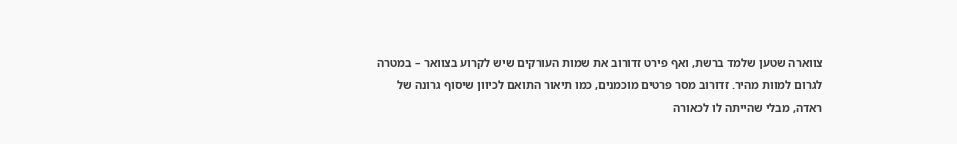צווארה שטען שלמד ברשת, ואף פירט זדורוב את שמות העורקים שיש לקרוע בצוואר – במטרה לגרום למוות מהיר. זדורוב מסר פרטים מוכמנים, כמו תיאור התואם לכיוון שיסוף גרונה של ראדה, מבלי שהייתה לו לכאורה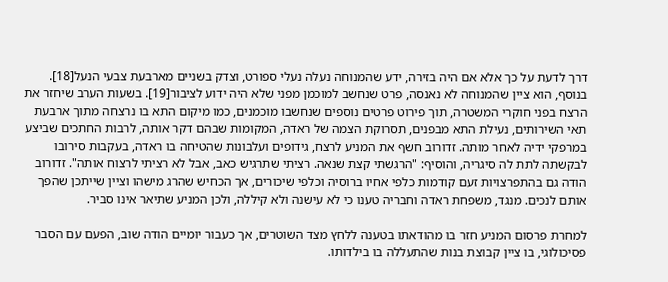דרך לדעת על כך אלא אם היה בזירה, ידע שהמנוחה נעלה נעלי ספורט, וצדק בשניים מארבעת צבעי הנעל[18]. בנוסף, הוא ציין שהמנוחה לא נאנסה, פרט שנחשב למוכמן מפני שלא היה ידוע לציבור[19]. בשעות הערב שיחזר את הרצח בפני חוקרי המשטרה, תוך פירוט פרטים נוספים שנחשבו מוכמנים, כמו מיקום התא בו נרצחה מתוך ארבעת תאי השירותים, נעילת התא מבפנים, תסרוקת הצמה של ראדה, המקומות שבהם דקר אותה, לרבות החתכים שביצע במרפקי ידיה לאחר מותה. זדורוב חשף את המניע לרצח, גידופים ועלבונות שהטיחה בו ראדה, בעקבות סירובו לבקשתה לתת לה סיגריה, והוסיף: "הרגשתי קצת שנאה. רציתי שתרגיש כאב, אבל לא רציתי לרצוח אותה". זדורוב הודה גם בהתפרצויות זעם קודמות כלפי אחיו ברוסיה וכלפי שיכורים, אך הכחיש שהרג מישהו וציין שייתכן שהפך אותם לנכים. מנגד, משפחת ראדה וחבריה טענו כי לא עישנה ולא קיללה, ולכן המניע שתיאר אינו סביר.

למחרת פרסום המניע חזר בו מהודאתו בטענה ללחץ מצד השוטרים, אך כעבור יומיים הודה שוב, הפעם עם הסבר פסיכולוגי, בו ציין קבוצת בנות שהתעללה בו בילדותו.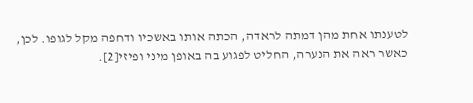לטענתו אחת מהן דמתה לראדה, הכתה אותו באשכיו ודחפה מקל לגופו. לכן, כאשר ראה את הנערה, החליט לפגוע בה באופן מיני ופיזי[2].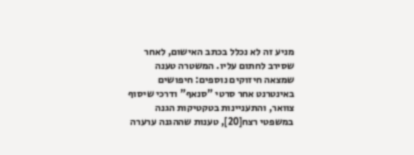מניע זה לא נכלל בכתב האישום, לאחר שסירב לחתום עליו. המשטרה טענה שמצאה חיזוקים נוספים: חיפושים באינטרנט אחר סרטי "סנאף" ודרכי שיסוף צוואר, והתעניינות בטקטיקות הגנה במשפטי רצח[20], טענות שההגנה ערערה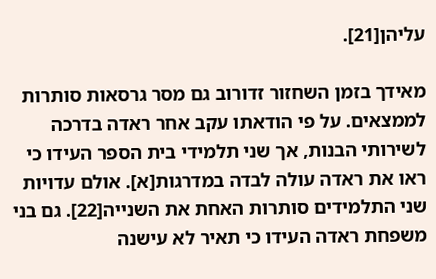עליהן[21].

מאידך בזמן השחזור זדורוב גם מסר גרסאות סותרות לממצאים. על פי הודאתו עקב אחר ראדה בדרכה לשירותי הבנות, אך שני תלמידי בית הספר העידו כי ראו את ראדה עולה לבדה במדרגות[א]. אולם עדויות שני התלמידים סותרות האחת את השנייה[22]. גם בני משפחת ראדה העידו כי תאיר לא עישנה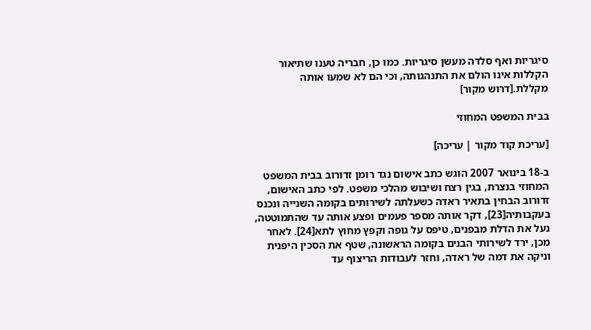סיגריות ואף סלדה מעשן סיגריות. כמו כן, חבריה טענו שתיאור הקללות אינו הולם את התנהגותה, וכי הם לא שמעו אותה מקללת.[דרוש מקור]

בבית המשפט המחוזי

[עריכת קוד מקור | עריכה]

ב-18 בינואר 2007 הוגש כתב אישום נגד רומן זדורוב בבית המשפט המחוזי בנצרת, בגין רצח ושיבוש מהלכי משפט. לפי כתב האישום, זדורוב הבחין בתאיר ראדה כשעלתה לשירותים בקומה השנייה ונכנס בעקבותיה[23], דקר אותה מספר פעמים ופצע אותה עד שהתמוטטה, נעל את הדלת מבפנים, טיפס על גופה וקפץ מחוץ לתא[24]. לאחר מכן, ירד לשירותי הבנים בקומה הראשונה, שטף את הסכין היפנית וניקה את דמה של ראדה, וחזר לעבודות הריצוף עד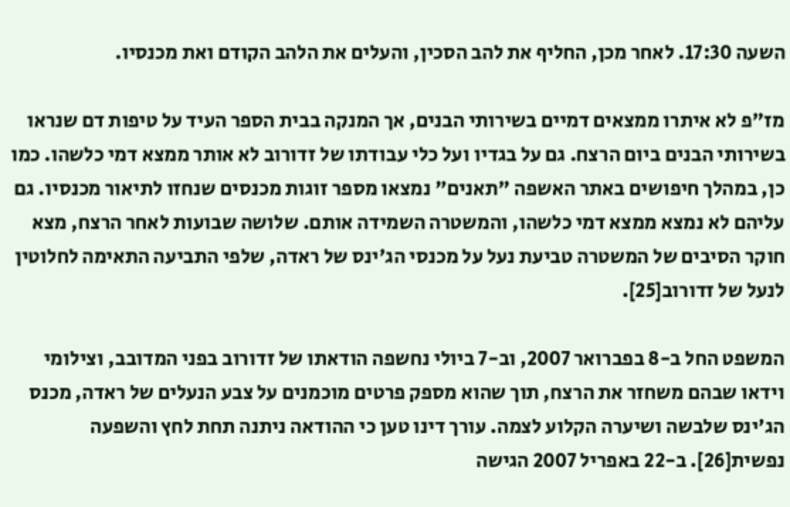השעה 17:30. לאחר מכן, החליף את להב הסכין, והעלים את הלהב הקודם ואת מכנסיו.

מז"פ לא איתרו ממצאים דמיים בשירותי הבנים, אך המנקה בבית הספר העיד על טיפות דם שנראו בשירותי הבנים ביום הרצח. גם על בגדיו ועל כלי עבודתו של זדורוב לא אותר ממצא דמי כלשהו. כמו כן, במהלך חיפושים באתר האשפה "תאנים" נמצאו מספר זוגות מכנסים שנחזו לתיאור מכנסיו. גם עליהם לא נמצא ממצא דמי כלשהו, והמשטרה השמידה אותם. שלושה שבועות לאחר הרצח, מצא חוקר הסיבים של המשטרה טביעת נעל על מכנסי הג'ינס של ראדה, שלפי התביעה התאימה לחלוטין לנעל של זדורוב[25].

המשפט החל ב-8 בפברואר 2007, וב-7 ביולי נחשפה הודאתו של זדורוב בפני המדובב, וצילומי וידאו שבהם משחזר את הרצח, תוך שהוא מספק פרטים מוכמנים על צבע הנעלים של ראדה, מכנס הג'ינס שלבשה ושיערה הקלוע לצמה. עורך דינו טען כי ההודאה ניתנה תחת לחץ והשפעה נפשית[26]. ב-22 באפריל 2007 הגישה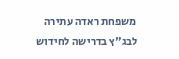משפחת ראדה עתירה לבג"ץ בדרישה לחידוש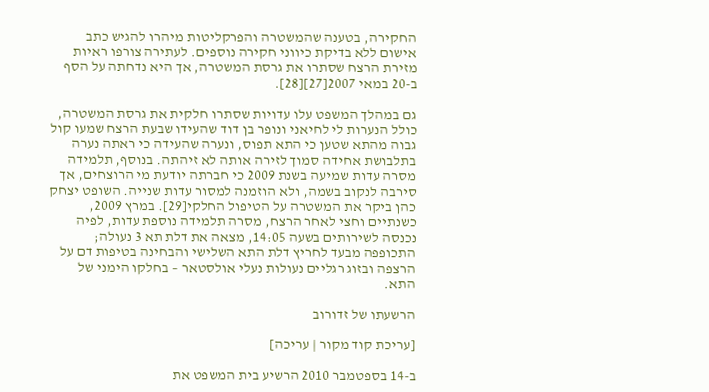החקירה, בטענה שהמשטרה והפרקליטות מיהרו להגיש כתב אישום ללא בדיקת כיווני חקירה נוספים. לעתירה צורפו ראיות מזירת הרצח שסתרו את גרסת המשטרה, אך היא נדחתה על הסף ב-20 במאי 2007[27][28].

גם במהלך המשפט עלו עדויות שסתרו חלקית את גרסת המשטרה, כולל הנערות לי לחיאני ונופר בן דוד שהעידו שבעת הרצח שמעו קול גבוה מהתא שטען כי התא תפוס, ונערה שהעידה כי ראתה נערה בתלבושת אחידה סמוך לזירה אותה לא זיהתה. בנוסף, תלמידה מסרה עדות שמיעה בשנת 2009 כי חברתה יודעת מי הרוצחים, אך סירבה לנקוב בשמה, ולא הוזמנה למסור עדות שנייה. השופט יצחק כהן ביקר את המשטרה על הטיפול החלקי[29]. במרץ 2009, כשנתיים וחצי לאחר הרצח, מסרה תלמידה נוספת עדות, לפיה נכנסה לשירותים בשעה 14:05, מצאה את דלת תא 3 נעולה; התכופפה מבעד לחריץ דלת התא השלישי והבחינה בטיפות דם על הרצפה ובזוג רגליים נעולות נעלי אולסטאר – בחלקו הימני של התא.

הרשעתו של זדורוב

[עריכת קוד מקור | עריכה]

ב-14 בספטמבר 2010 הרשיע בית המשפט את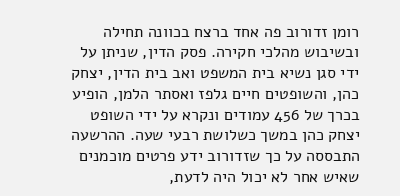רומן זדורוב פה אחד ברצח בכוונה תחילה ובשיבוש מהלכי חקירה. פסק הדין, שניתן על ידי סגן נשיא בית המשפט ואב בית הדין, יצחק כהן, והשופטים חיים גלפז ואסתר הלמן, הופיע בכרך של 456 עמודים ונקרא על ידי השופט יצחק כהן במשך כשלושת רבעי שעה. ההרשעה התבססה על כך שזדורוב ידע פרטים מוכמנים שאיש אחר לא יכול היה לדעת,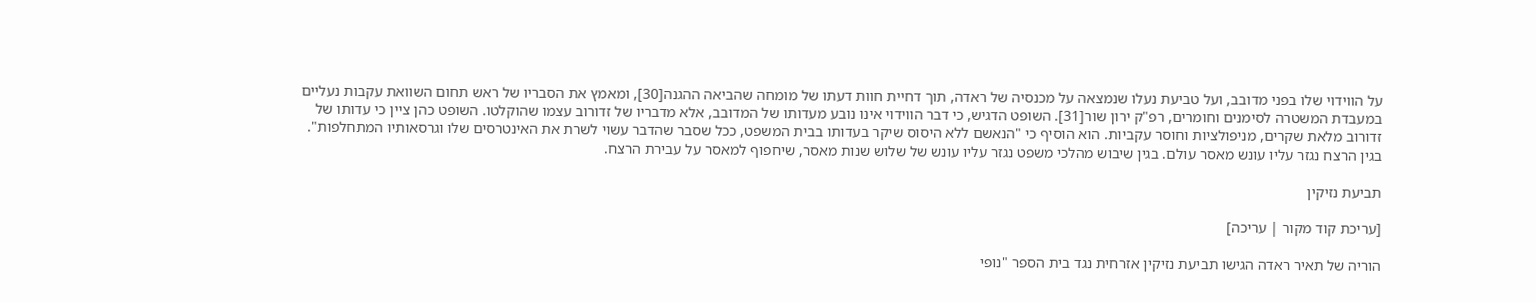על הווידוי שלו בפני מדובב, ועל טביעת נעלו שנמצאה על מכנסיה של ראדה, תוך דחיית חוות דעתו של מומחה שהביאה ההגנה[30], ומאמץ את הסבריו של ראש תחום השוואת עקבות נעליים במעבדת המשטרה לסימנים וחומרים, רפ"ק ירון שור[31]. השופט הדגיש, כי דבר הווידוי אינו נובע מעדותו של המדובב, אלא מדבריו של זדורוב עצמו שהוקלטו. השופט כהן ציין כי עדותו של זדורוב מלאת שקרים, מניפולציות וחוסר עקביות. הוא הוסיף כי "הנאשם ללא היסוס שיקר בעדותו בבית המשפט, ככל שסבר שהדבר עשוי לשרת את האינטרסים שלו וגרסאותיו המתחלפות". בגין הרצח נגזר עליו עונש מאסר עולם. בגין שיבוש מהלכי משפט נגזר עליו עונש של שלוש שנות מאסר, שיחפוף למאסר על עבירת הרצח.

תביעת נזיקין

[עריכת קוד מקור | עריכה]

הוריה של תאיר ראדה הגישו תביעת נזיקין אזרחית נגד בית הספר "נופי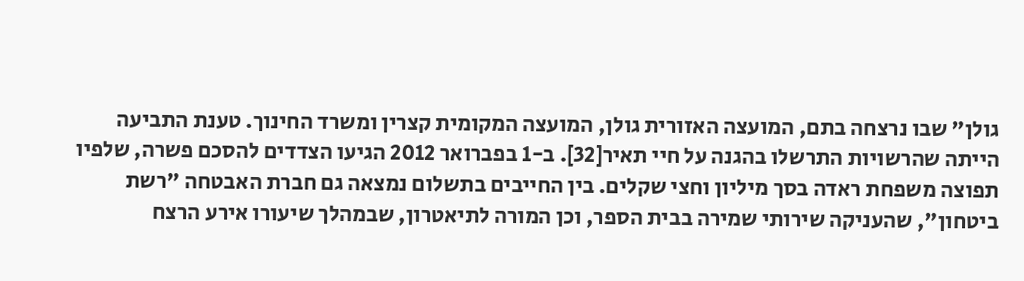גולן" שבו נרצחה בתם, המועצה האזורית גולן, המועצה המקומית קצרין ומשרד החינוך. טענת התביעה הייתה שהרשויות התרשלו בהגנה על חיי תאיר[32]. ב-1 בפברואר 2012 הגיעו הצדדים להסכם פשרה, שלפיו תפוצה משפחת ראדה בסך מיליון וחצי שקלים. בין החייבים בתשלום נמצאה גם חברת האבטחה "רשת ביטחון", שהעניקה שירותי שמירה בבית הספר, וכן המורה לתיאטרון, שבמהלך שיעורו אירע הרצח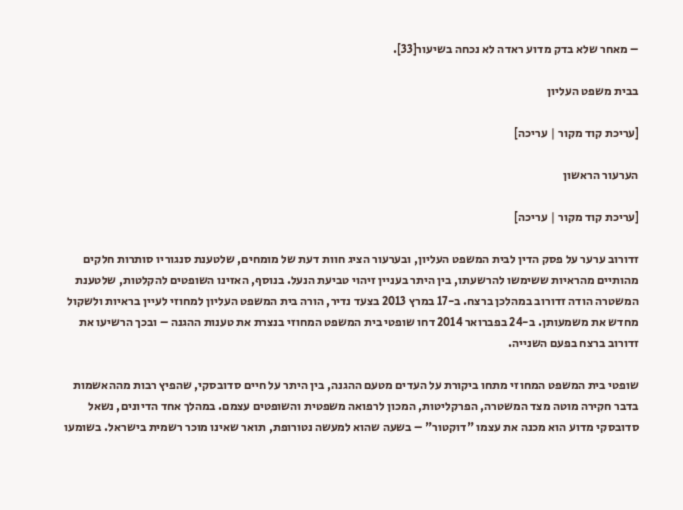– מאחר שלא בדק מדוע ראדה לא נכחה בשיעור[33].

בבית משפט העליון

[עריכת קוד מקור | עריכה]

הערעור הראשון

[עריכת קוד מקור | עריכה]

זדורוב ערער על פסק הדין לבית המשפט העליון, ובערעור הציג חוות דעת של מומחים, שלטענת סנגוריו סותרות חלקים מהותיים מהראיות ששימשו להרשעתו, בין היתר בעניין זיהוי טביעת הנעל. בנוסף, האזינו השופטים להקלטות, שלטענת המשטרה הודה זדורוב במהלכן ברצח. ב-17 במרץ 2013 בצעד נדיר, הורה בית המשפט העליון למחוזי לעיין בראיות ולשקול מחדש את משמעותן. ב-24 בפברואר 2014 דחו שופטי בית המשפט המחוזי בנצרת את טענות ההגנה – ובכך הרשיעו את זדורוב ברצח בפעם השנייה.

שופטי בית המשפט המחוזי מתחו ביקורת על העדים מטעם ההגנה, בין היתר על חיים סדובסקי, שהפיץ רבות מההאשמות בדבר חקירה מוטה מצד המשטרה, הפרקליטות, המכון לרפואה משפטית והשופטים עצמם. במהלך אחד הדיונים, נשאל סדובסקי מדוע הוא מכנה את עצמו "דוקטור" – בשעה שהוא למעשה נטורופת, תואר שאינו מוכר רשמית בישראל. בשומעו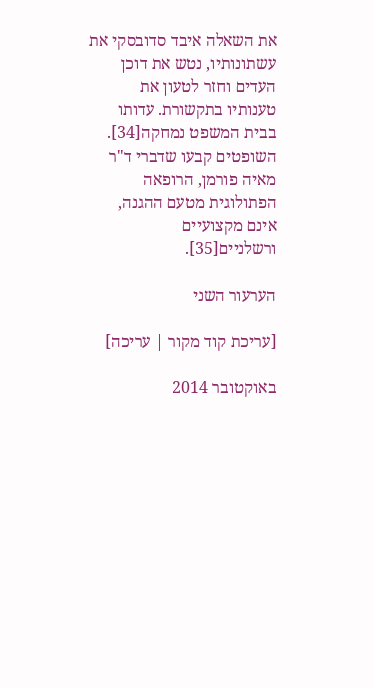את השאלה איבד סדובסקי את עשתונותיו, נטש את דוכן העדים וחזר לטעון את טענותיו בתקשורת. עדותו בבית המשפט נמחקה[34]. השופטים קבעו שדברי ד"ר מאיה פורמן, הרופאה הפתולוגית מטעם ההגנה, אינם מקצועיים ורשלניים[35].

הערעור השני

[עריכת קוד מקור | עריכה]

באוקטובר 2014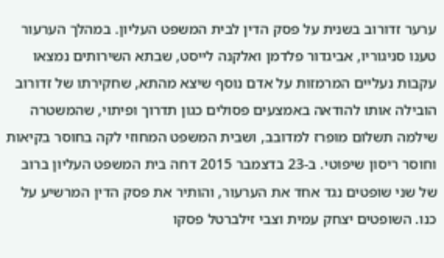ערער זדורוב בשנית על פסק הדין לבית המשפט העליון. במהלך הערעור טענו סניגוריו, אביגדור פלדמן ואלקנה לייסט, שבתא השירותים נמצאו עקבות נעליים המרמזות על אדם נוסף שיצא מהתא, שחקירתו של זדורוב הובילה אותו להודאה באמצעים פסולים כגון תדרוך ופיתוי, שהמשטרה שילמה תשלום מופרז למדובב, ושבית המשפט המחוזי לקה בחוסר בקיאות וחוסר ריסון שיפוטי. ב-23 בדצמבר 2015 דחה בית המשפט העליון ברוב של שני שופטים נגד אחד את הערעור, והותיר את פסק הדין המרשיע על כנו. השופטים יצחק עמית וצבי זילברטל פסקו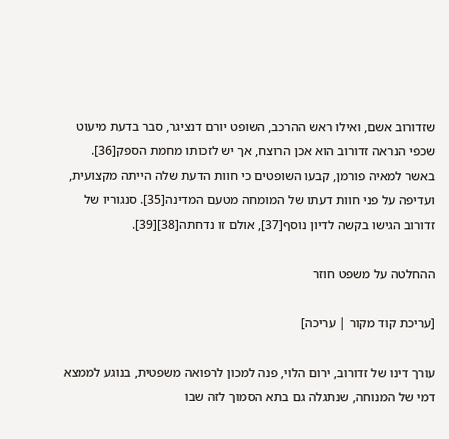שזדורוב אשם, ואילו ראש ההרכב, השופט יורם דנציגר, סבר בדעת מיעוט שכפי הנראה זדורוב הוא אכן הרוצח, אך יש לזכותו מחמת הספק[36]. באשר למאיה פורמן, קבעו השופטים כי חוות הדעת שלה הייתה מקצועית, ועדיפה על פני חוות דעתו של המומחה מטעם המדינה[35]. סנגוריו של זדורוב הגישו בקשה לדיון נוסף[37], אולם זו נדחתה[38][39].

ההחלטה על משפט חוזר

[עריכת קוד מקור | עריכה]

עורך דינו של זדורוב, ירום הלוי, פנה למכון לרפואה משפטית, בנוגע לממצא דמי של המנוחה, שנתגלה גם בתא הסמוך לזה שבו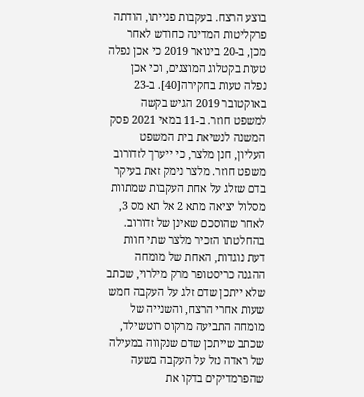בוצע הרצח. בעקבות פנייתו, הודתה פרקליטות המדינה כחודש לאחר מכן, ב-20 בינואר 2019 כי אכן נפלה טעות בקטלוג המוצגים, וכי אכן נפלה טעות בחקירה[40]. ב-23 באוקטובר 2019 הגיש בקשה למשפט חוזר. ב-11 במאי 2021 פסק המשנה לנשיאת בית המשפט העליון, חנן מלצר, כי ייערך לזדורוב משפט חוזר. מלצר נימק זאת בעיקר בדם שזלג על אחת העקבות שמתוות מסלול יציאה מתא 2 אל תא מס 3, לאחר שהוסכם שאינן של זדורוב. בהחלטתו הזכיר מלצר שתי חוות דעת נוגדות, האחת של מומחה ההגנה כריסטופר מרק מילרוי, שכתב שלא ייתכן שדם זלג על העקבה חמש שעות אחרי הרצח, והשנייה של מומחה התביעה מרקוס רוטשילד, שכתב שייתכן שדם שנקווה במעילה של ראדה נזל על העקבה בשעה שהפרמדיקים בדקו את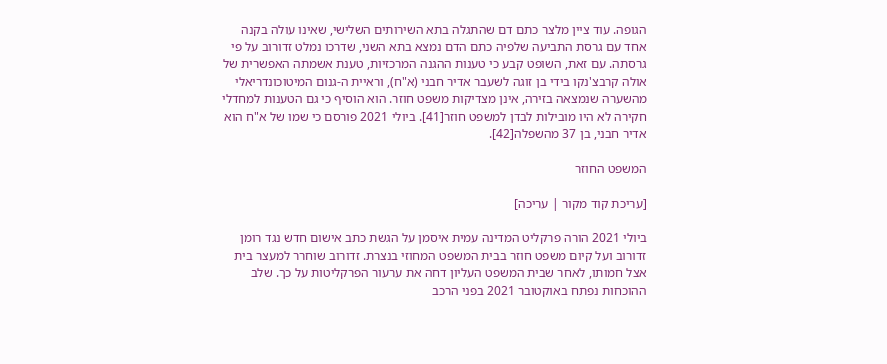הגופה. עוד ציין מלצר כתם דם שהתגלה בתא השירותים השלישי, שאינו עולה בקנה אחד עם גרסת התביעה שלפיה כתם הדם נמצא בתא השני, שדרכו נמלט זדורוב על פי גרסתה. עם זאת, השופט קבע כי טענות ההגנה המרכזיות, טענת אשמתה האפשרית של אולה קרבצ'נקו בידי בן זוגה לשעבר אדיר חבני (א"ח), וראיית ה-גנום המיטוכונדריאלי מהשערה שנמצאה בזירה, אינן מצדיקות משפט חוזר. הוא הוסיף כי גם הטענות למחדלי חקירה לא היו מובילות לבדן למשפט חוזר[41]. ביולי 2021 פורסם כי שמו של א"ח הוא אדיר חבני, בן 37 מהשפלה[42].

המשפט החוזר

[עריכת קוד מקור | עריכה]

ביולי 2021 הורה פרקליט המדינה עמית איסמן על הגשת כתב אישום חדש נגד רומן זדורוב ועל קיום משפט חוזר בבית המשפט המחוזי בנצרת. זדורוב שוחרר למעצר בית אצל חמותו, לאחר שבית המשפט העליון דחה את ערעור הפרקליטות על כך. שלב ההוכחות נפתח באוקטובר 2021 בפני הרכב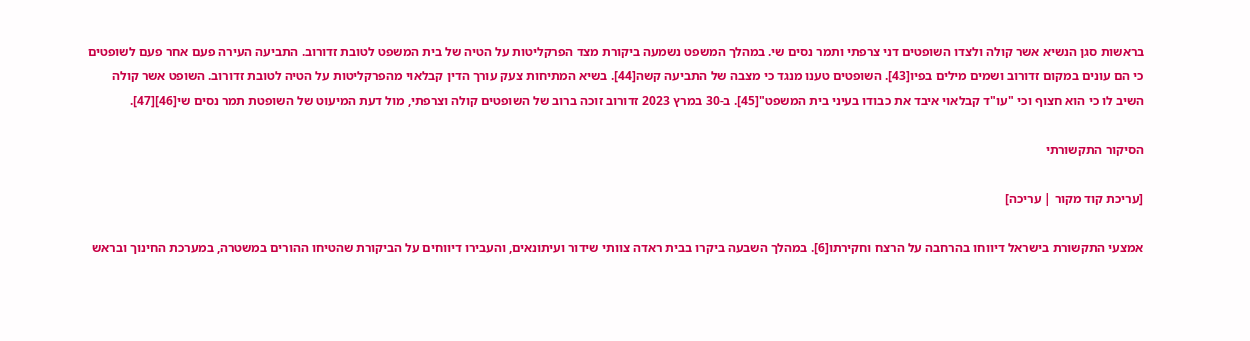בראשות סגן הנשיא אשר קולה ולצדו השופטים דני צרפתי ותמר נסים שי. במהלך המשפט נשמעה ביקורת מצד הפרקליטות על הטיה של בית המשפט לטובת זדורוב. התביעה העירה פעם אחר פעם לשופטים כי הם עונים במקום זדורוב ושמים מילים בפיו[43]. השופטים טענו מנגד כי מצבה של התביעה קשה[44]. בשיא המתיחות צעק עורך הדין קבלאוי מהפרקליטות על הטיה לטובת זדורוב. השופט אשר קולה השיב לו כי הוא חצוף וכי "עו"ד קבלאוי איבד את כבודו בעיני בית המשפט"[45]. ב-30 במרץ 2023 זדורוב זוכה ברוב של השופטים קולה וצרפתי, מול דעת המיעוט של השופטת תמר נסים שי[46][47].

הסיקור התקשורתי

[עריכת קוד מקור | עריכה]

אמצעי התקשורת בישראל דיווחו בהרחבה על הרצח וחקירתו[6]. במהלך השבעה ביקרו בבית ראדה צוותי שידור ועיתונאים, והעבירו דיווחים על הביקורת שהטיחו ההורים במשטרה, במערכת החינוך ובראש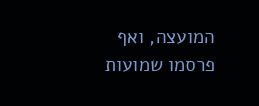המועצה, ואף פרסמו שמועות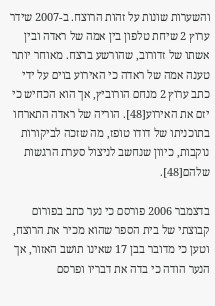והשערות שונות על זהות הרוצח. ב-2007 שידר ערוץ 2 שיחת טלפון בין אמה של ראדה ובין אשתו של זדורוב, שהורשע ברצח. מאוחר יותר טענה אמה של ראדה כי האירוע בוים על ידי כתב ערוץ 2 מנחם הורוביץ, אך הוא הכחיש כי יזם את האירוע[48]. הוריה של ראדה התארחו בתוכניתו של דודו טופז, מה שזכה לביקורות נוקבות, כיוון שנחשב לניצול סערת הרגשות שלהם[48].

בדצמבר 2006 פורסם כי נער כתב בפורום קבוצתי של בית הספר שהוא מכיר את הרוצח, וטען כי מדובר בבן 17 שאינו תושב האזור, אך הנער הודה כי בדה את דבריו ופרסם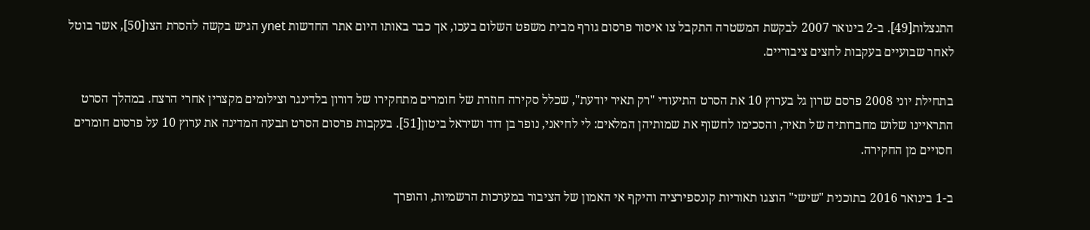התנצלות[49]. ב-2 בינואר 2007 לבקשת המשטרה התקבל צו איסור פרסום גורף מבית משפט השלום בעכו, אך כבר באותו היום אתר החדשות ynet הגיש בקשה להסרת הצו[50], אשר בוטל לאחר שבועיים בעקבות לחצים ציבוריים.

בתחילת יוני 2008 פרסם שרון גל בערוץ 10 את הסרט התיעודי "רק תאיר יודעת", שכלל סקירה חוזרת של חומרים מתחקירו של דורון בלדינגר וצילומים מקצרין אחרי הרצח. במהלך הסרט התראיינו שלוש מחברותיה של תאיר, והסכימו לחשוף את שמותיהן המלאים: לי לחיאני, נופר בן דוד ושיראל ביטון[51]. בעקבות פרסום הסרט תבעה המדינה את ערוץ 10 על פרסום חומרים חסויים מן החקירה.

ב-1 בינואר 2016 בתוכנית "שישי" הוצגו תאוריות קונספירציה והיקף אי האמון של הציבור במערכות הרשמיות, והופרך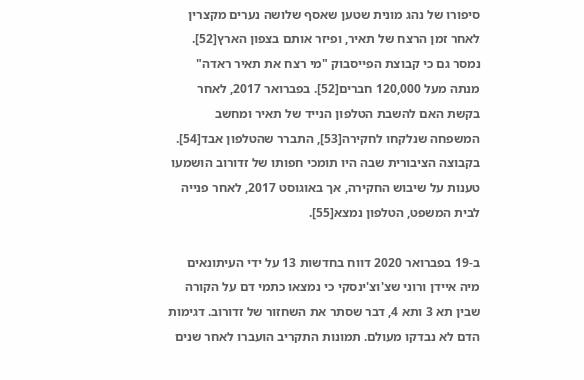סיפורו של נהג מונית שטען שאסף שלושה נערים מקצרין לאחר זמן הרצח של תאיר, ופיזר אותם בצפון הארץ[52]. נמסר גם כי קבוצת הפייסבוק "מי רצח את תאיר ראדה" מנתה מעל 120,000 חברים[52]. בפברואר 2017, לאחר בקשת האם להשבת הטלפון הנייד של תאיר ומחשב המשפחה שנלקחו לחקירה[53], התברר שהטלפון אבד[54]. בקבוצה הציבורית שבה היו תומכי חפותו של זדורוב הושמעו טענות על שיבוש החקירה, אך באוגוסט 2017, לאחר פנייה לבית המשפט, הטלפון נמצא[55].

ב-19 בפברואר 2020 דווח בחדשות 13 על ידי העיתונאים מיה איידן ורוני שצ'וצ'ינסקי כי נמצאו כתמי דם על הקורה שבין תא 3 ותא 4, דבר שסתר את השחזור של זדורוב. דגימות הדם לא נבדקו מעולם. תמונות התקריב הועברו לאחר שנים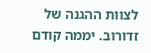לצוות ההגנה של זדורוב. יממה קודם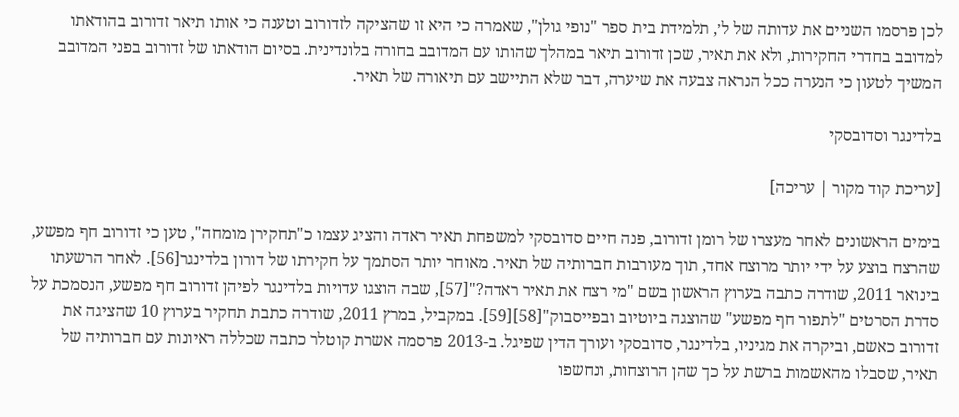לכן פרסמו השניים את עדותה של ל׳, תלמידת בית ספר "נופי גולן", שאמרה כי היא זו שהציקה לזדורוב וטענה כי אותו תיאר זדורוב בהודאתו למדובב בחדרי החקירות, ולא את תאיר, שכן זדורוב תיאר במהלך שהותו עם המדובב בחורה בלונדינית. בסיום הודאתו של זדורוב בפני המדובב המשיך לטעון כי הנערה ככל הנראה צבעה את שיערה, דבר שלא התיישב עם תיאורה של תאיר.

בלדינגר וסדובסקי

[עריכת קוד מקור | עריכה]

בימים הראשונים לאחר מעצרו של רומן זדורוב, פנה חיים סדובסקי למשפחת תאיר ראדה והציג עצמו כ"תחקירן מומחה", טען כי זדורוב חף מפשע, שהרצח בוצע על ידי יותר מרוצח אחד, תוך מעורבות חברותיה של תאיר. מאוחר יותר הסתמך על חקירתו של דורון בלדינגר[56]. לאחר הרשעתו בינואר 2011, שודרה כתבה בערוץ הראשון בשם "מי רצח את תאיר ראדה?"[57], שבה הוצגו עדויות בלדינגר לפיהן זדורוב חף מפשע, הנסמכת על סדרת הסרטים "לתפור חף מפשע" שהוצגה ביוטיוב ובפייסבוק"[58][59]. במקביל, במרץ 2011, שודרה כתבת תחקיר בערוץ 10 שהציגה את זדורוב כאשם, וביקרה את מגיניו, בלדינגר, סדובסקי ועורך הדין שפיגל. ב-2013 פרסמה אשרת קוטלר כתבה שכללה ראיונות עם חברותיה של תאיר, שסבלו מהאשמות ברשת על כך שהן הרוצחות, ונחשפו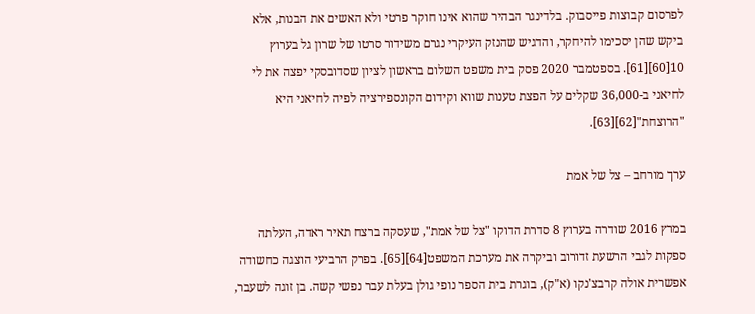לפרסום קבוצות פייסבוק. בלדינגר הבהיר שהוא אינו חוקר פרטי ולא האשים את הבנות, אלא ביקש שהן יסכימו להיחקר, והדגיש שהנזק העיקרי נגרם משידור סרטו של שרון גל בערוץ 10[60][61]. בספטמבר 2020 פסק בית משפט השלום בראשון לציון שסדובסקי יפצה את לי לחיאני ב-36,000 שקלים על הפצת טענות שווא וקידום הקונספירציה לפיה לחיאני היא "הרוצחת"[62][63].

ערך מורחב – צל של אמת

במרץ 2016 שודרה בערוץ 8 סדרת הדוקו "צל של אמת", שעסקה ברצח תאיר ראדה, העלתה ספקות לגבי הרשעת זדורוב וביקרה את מערכת המשפט[64][65]. בפרק הרביעי הוצגה כחשודה אפשרית אולה קרבצ'נקו (א"ק), בוגרת בית הספר נופי גולן בעלת עבר נפשי קשה. בן זוגה לשעבר,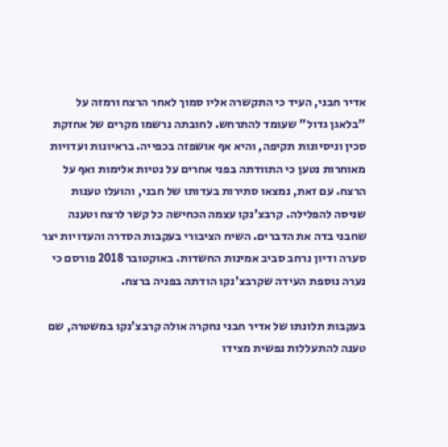אדיר חבני, העיד כי התקשרה אליו סמוך לאחר הרצח ורמזה על "בלאגן גדול" שעומד להתרחש. לחובתה נרשמו מקרים של אחזקת סכין וניסיונות תקיפה, והיא אף אושפזה בכפייה. בראיונות ועדויות מאוחרות נטען כי התוודתה בפני אחרים על נטיות אלימות ואף על הרצח. עם זאת, נמצאו סתירות בעדותו של חבני, והועלו טענות שניסה להפלילה. קרבצ'נקו עצמה הכחישה כל קשר לרצח וטענה שחבני בדה את הדברים. השיח הציבורי בעקבות הסדרה והעדויות יצר סערה ודיון נרחב סביב אמינות החשדות. באוקטובר 2018 פורסם כי נערה נוספת העידה שקרבצ'נקו הודתה בפניה ברצח.

בעקבות תלונתו של אדיר חבני נחקרה אולה קרבצ'נקו במשטרה, שם טענה להתעללות נפשית מצידו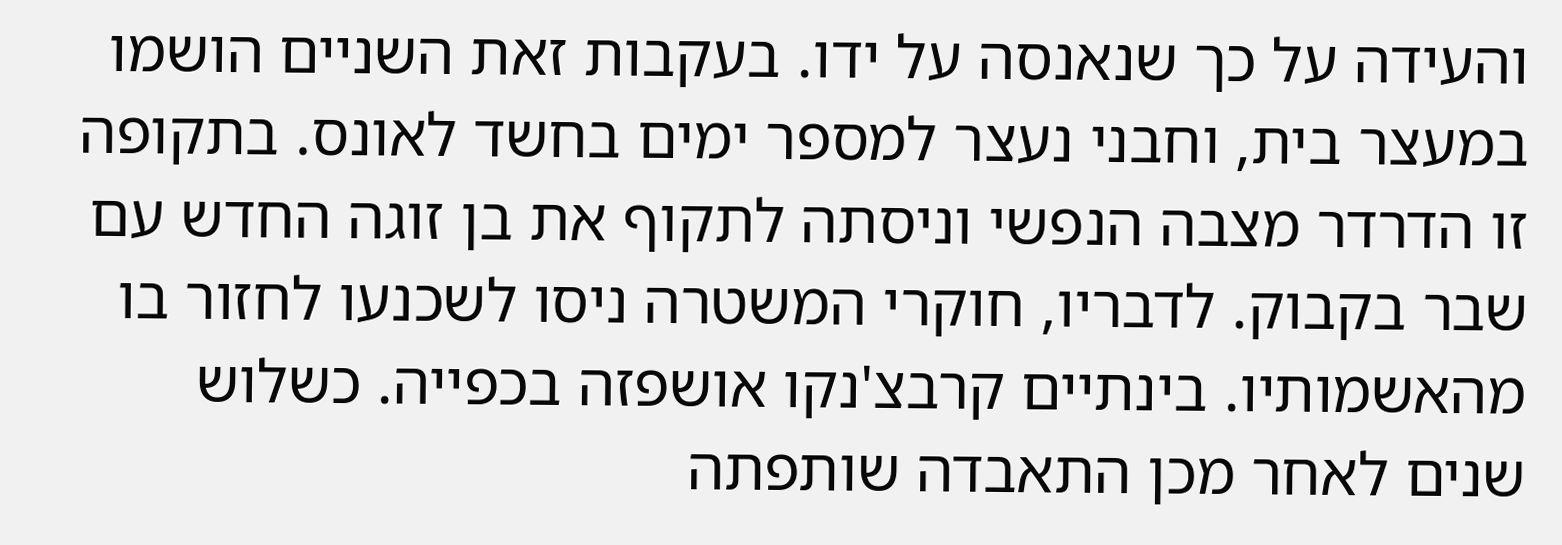והעידה על כך שנאנסה על ידו. בעקבות זאת השניים הושמו במעצר בית, וחבני נעצר למספר ימים בחשד לאונס. בתקופה זו הדרדר מצבה הנפשי וניסתה לתקוף את בן זוגה החדש עם שבר בקבוק. לדבריו, חוקרי המשטרה ניסו לשכנעו לחזור בו מהאשמותיו. בינתיים קרבצ'נקו אושפזה בכפייה. כשלוש שנים לאחר מכן התאבדה שותפתה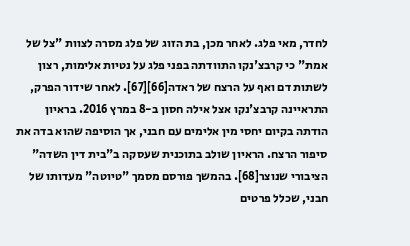לחדר, מאי פלג. לאחר מכן, בת הזוג של פלג מסרה לצוות "צל של אמת" כי קרבצ'נקו התוודתה בפני פלג על נטיות אלימות, רצון לשתות דם ואף על הרצח של ראדה[66][67]. לאחר שידור הפרק, התראיינה קרבצ'נקו אצל אילה חסון ב-8 במרץ 2016. בראיון הודתה בקיום יחסי מין אלימים עם חבני, אך הוסיפה שהוא בדה את סיפור הרצח. הראיון שולב בתוכנית שעסקה ב"בית דין השדה" הציבורי שנוצר[68]. בהמשך פורסם מסמך "טיוטה" מעדותו של חבני, שכלל פרטים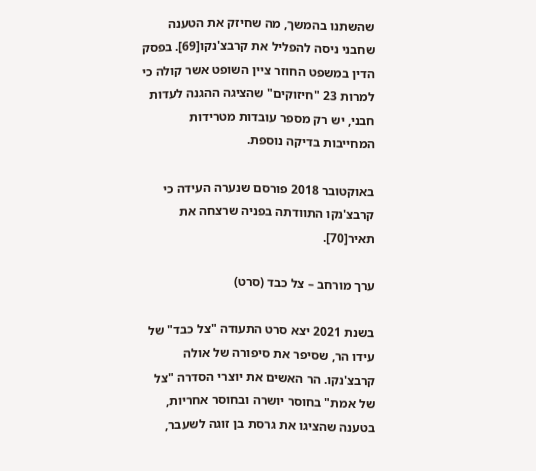שהשתנו בהמשך, מה שחיזק את הטענה שחבני ניסה להפליל את קרבצ'נקו[69]. בפסק הדין במשפט החוזר ציין השופט אשר קולה כי למרות 23 "חיזוקים" שהציגה ההגנה לעדות חבני, יש רק מספר עובדות מטרידות המחייבות בדיקה נוספת.

באוקטובר 2018 פורסם שנערה העידה כי קרבצ'נקו התוודתה בפניה שרצחה את תאיר[70].

ערך מורחב – צל כבד (סרט)

בשנת 2021 יצא סרט התעודה "צל כבד" של עידו הר, שסיפר את סיפורה של אולה קרבצ'נקו. הר האשים את יוצרי הסדרה "צל של אמת" בחוסר יושרה ובחוסר אחריות, בטענה שהציגו את גרסת בן זוגה לשעבר,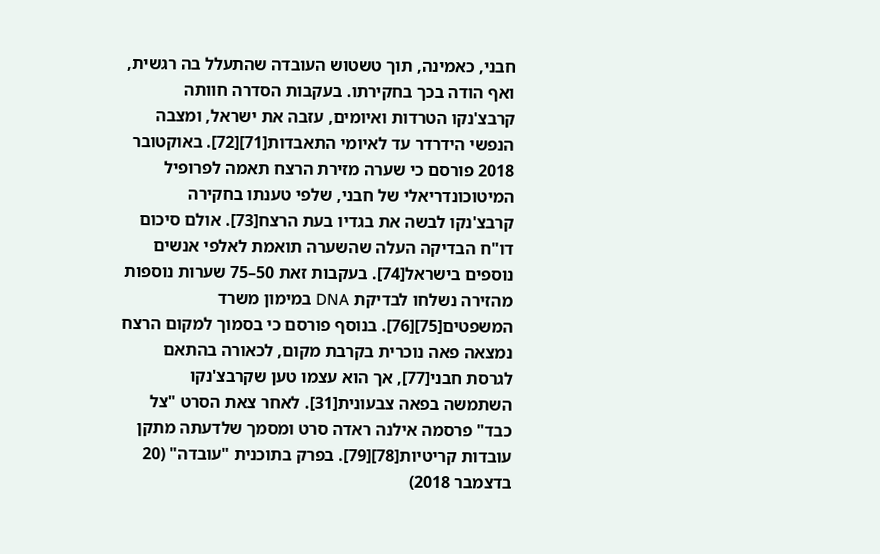חבני, כאמינה, תוך טשטוש העובדה שהתעלל בה רגשית, ואף הודה בכך בחקירתו. בעקבות הסדרה חוותה קרבצ'נקו הטרדות ואיומים, עזבה את ישראל, ומצבה הנפשי הידרדר עד לאיומי התאבדות[71][72]. באוקטובר 2018 פורסם כי שערה מזירת הרצח תאמה לפרופיל המיטוכונדריאלי של חבני, שלפי טענתו בחקירה קרבצ'נקו לבשה את בגדיו בעת הרצח[73]. אולם סיכום דו"ח הבדיקה העלה שהשערה תואמת לאלפי אנשים נוספים בישראל[74]. בעקבות זאת 50–75 שערות נוספות מהזירה נשלחו לבדיקת DNA במימון משרד המשפטים[75][76]. בנוסף פורסם כי בסמוך למקום הרצח נמצאה פאה נוכרית בקרבת מקום, לכאורה בהתאם לגרסת חבני[77], אך הוא עצמו טען שקרבצ'נקו השתמשה בפאה צבעונית[31]. לאחר צאת הסרט "צל כבד" פרסמה אילנה ראדה סרט ומסמך שלדעתה מתקן עובדות קריטיות[78][79]. בפרק בתוכנית "עובדה" (20 בדצמבר 2018)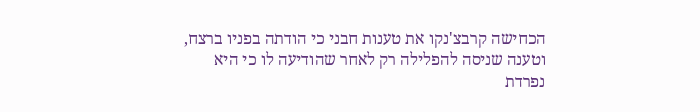הכחישה קרבצ'נקו את טענות חבני כי הודתה בפניו ברצח, וטענה שניסה להפלילה רק לאחר שהודיעה לו כי היא נפרדת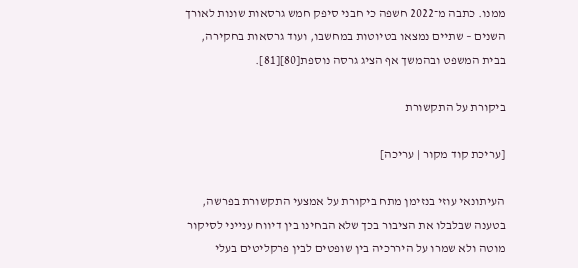ממנו. כתבה מ־2022 חשפה כי חבני סיפק חמש גרסאות שונות לאורך השנים – שתיים נמצאו בטיוטות במחשבו, ועוד גרסאות בחקירה, בבית המשפט ובהמשך אף הציג גרסה נוספת[80][81].

ביקורת על התקשורת

[עריכת קוד מקור | עריכה]

העיתונאי עוזי בנזימן מתח ביקורת על אמצעי התקשורת בפרשה, בטענה שבלבלו את הציבור בכך שלא הבחינו בין דיווח ענייני לסיקור מוטה ולא שמרו על היררכיה בין שופטים לבין פרקליטים בעלי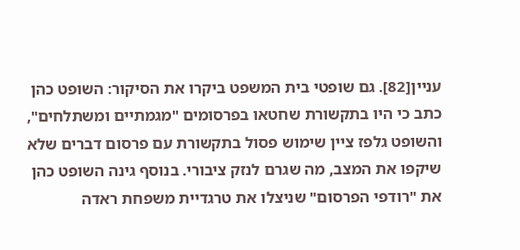עניין[82]. גם שופטי בית המשפט ביקרו את הסיקור: השופט כהן כתב כי היו בתקשורת שחטאו בפרסומים "מגמתיים ומשתלחים", והשופט גלפז ציין שימוש פסול בתקשורת עם פרסום דברים שלא שיקפו את המצב, מה שגרם לנזק ציבורי. בנוסף גינה השופט כהן את "רודפי הפרסום" שניצלו את טרגדיית משפחת ראדה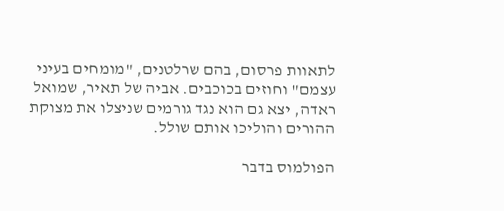לתאוות פרסום, בהם שרלטנים, "מומחים בעיני עצמם" וחוזים בכוכבים. אביה של תאיר, שמואל ראדה, יצא גם הוא נגד גורמים שניצלו את מצוקת ההורים והוליכו אותם שולל.

הפולמוס בדבר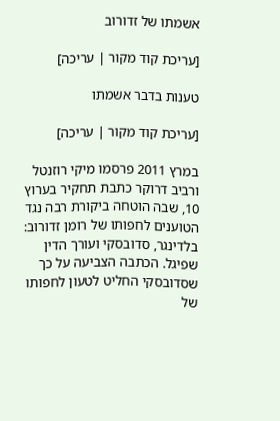אשמתו של זדורוב

[עריכת קוד מקור | עריכה]

טענות בדבר אשמתו

[עריכת קוד מקור | עריכה]

במרץ 2011 פרסמו מיקי רוזנטל ורביב דרוקר כתבת תחקיר בערוץ 10, שבה הוטחה ביקורת רבה נגד הטוענים לחפותו של רומן זדורוב: בלדינגר, סדובסקי ועורך הדין שפיגל. הכתבה הצביעה על כך שסדובסקי החליט לטעון לחפותו של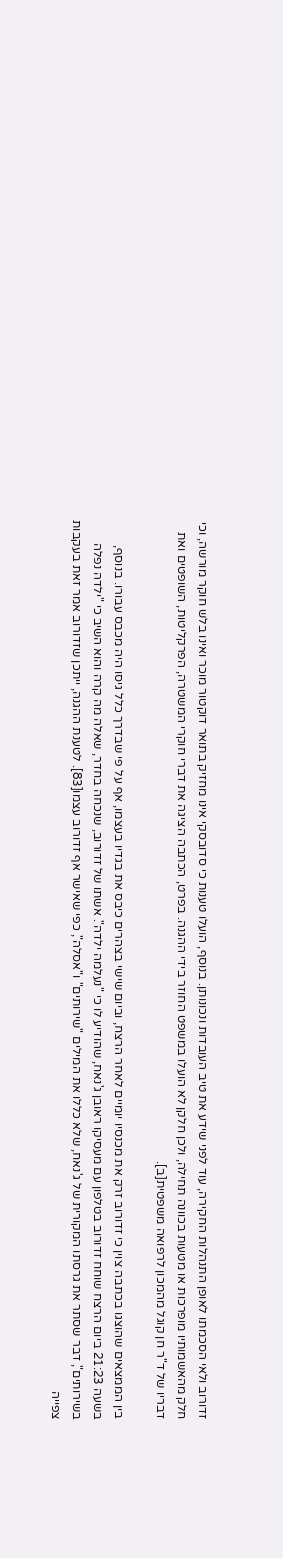זדורוב ולאי הסכמתו לאופן התנהלות החקירה, עוד לפני שידע את טיב העובדות ונכונותן. בנוסף, הועלו טענות כי סדובסקי אינו מחזיק בתואר דוקטור מוכר ואינו בלש חוקר מורשה, וכי חלק מהאשמותיו מופרכות או מטעות בכוונה תחילה, ולכן חלקן לא הועלו במשפט החוזר בידי ההגנה. בפרט, הכתבה הציגה את דברי חוקרי המשטרה, הפרקליטות, השופטים ואת דבריו של ד"ר חן קוגל מהמכון לרפואה משפטית[ב].

בין הממצאים שהוצגו בכתבה צוין כי זדורוב זרק את מכנסיו יומיים לאחר הרצח, וביום שישי בצהרים כיבס את בגדיו בעצמו, אף על פי שבדרך כלל גיסו היה מכבס עבורו. בנוסף, בשעה 21:23 ביום הרצח שוחח זדורוב בטלפון עם מעסיקו ראובן ג'נאח, שהודיע לו כי "נעלמה ילדה". אשתו של זדורוב, שנכחה בחדר, שאלה מה קרה והוא השיב כי "ילדה נפלה בשירותים", דבר שסתר את גרסתו המקורית של ג'נאח, שלא כללו את המילים "שירותים" ו"אסלה", כפי שאישר אף זדורוב עצמו[83]. לטענת ההגנה, ייתכן שזדורוב אמר זאת בעקבות צפייה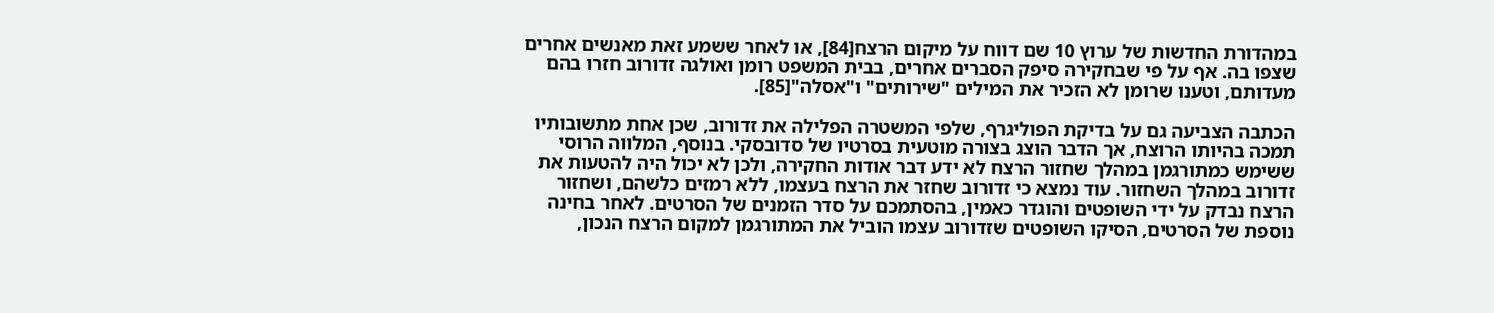במהדורת החדשות של ערוץ 10 שם דווח על מיקום הרצח[84], או לאחר ששמע זאת מאנשים אחרים שצפו בה. אף על פי שבחקירה סיפק הסברים אחרים, בבית המשפט רומן ואולגה זדורוב חזרו בהם מעדותם, וטענו שרומן לא הזכיר את המילים "שירותים" ו"אסלה"[85].

הכתבה הצביעה גם על בדיקת הפוליגרף, שלפי המשטרה הפלילה את זדורוב, שכן אחת מתשובותיו תמכה בהיותו הרוצח, אך הדבר הוצג בצורה מוטעית בסרטיו של סדובסקי. בנוסף, המלווה הרוסי ששימש כמתורגמן במהלך שחזור הרצח לא ידע דבר אודות החקירה, ולכן לא יכול היה להטעות את זדורוב במהלך השחזור. עוד נמצא כי זדורוב שחזר את הרצח בעצמו, ללא רמזים כלשהם, ושחזור הרצח נבדק על ידי השופטים והוגדר כאמין, בהסתמכם על סדר הזמנים של הסרטים. לאחר בחינה נוספת של הסרטים, הסיקו השופטים שזדורוב עצמו הוביל את המתורגמן למקום הרצח הנכון,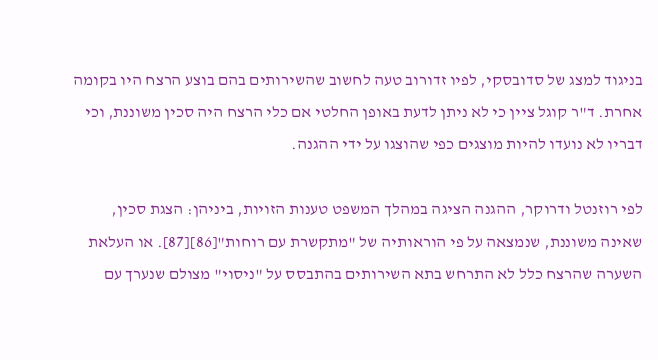בניגוד למצג של סדובסקי, לפיו זדורוב טעה לחשוב שהשירותים בהם בוצע הרצח היו בקומה אחרת. ד"ר קוגל ציין כי לא ניתן לדעת באופן החלטי אם כלי הרצח היה סכין משוננת, וכי דבריו לא נועדו להיות מוצגים כפי שהוצגו על ידי ההגנה.

לפי רוזנטל ודרוקר, ההגנה הציגה במהלך המשפט טענות הזויות, ביניהן: הצגת סכין, שאינה משוננת, שנמצאה על פי הוראותיה של "מתקשרת עם רוחות"[86][87]. או העלאת השערה שהרצח כלל לא התרחש בתא השירותים בהתבסס על "ניסוי" מצולם שנערך עם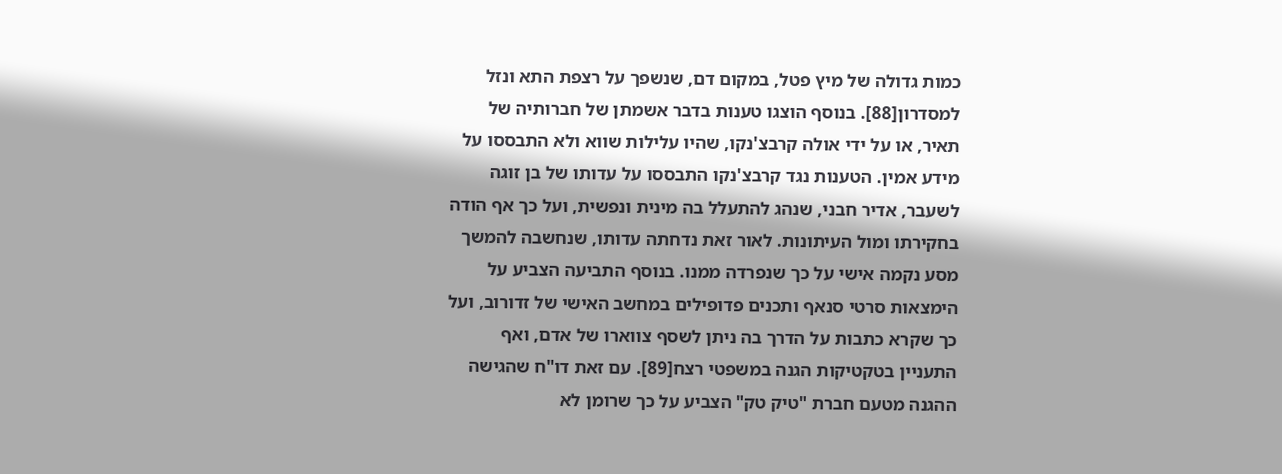כמות גדולה של מיץ פטל, במקום דם, שנשפך על רצפת התא ונזל למסדרון[88]. בנוסף הוצגו טענות בדבר אשמתן של חברותיה של תאיר, או על ידי אולה קרבצ'נקו, שהיו עלילות שווא ולא התבססו על מידע אמין. הטענות נגד קרבצ'נקו התבססו על עדותו של בן זוגה לשעבר, אדיר חבני, שנהג להתעלל בה מינית ונפשית, ועל כך אף הודה בחקירתו ומול העיתונות. לאור זאת נדחתה עדותו, שנחשבה להמשך מסע נקמה אישי על כך שנפרדה ממנו. בנוסף התביעה הצביע על הימצאות סרטי סנאף ותכנים פדופילים במחשב האישי של זדורוב, ועל כך שקרא כתבות על הדרך בה ניתן לשסף צווארו של אדם, ואף התעניין בטקטיקות הגנה במשפטי רצח[89]. עם זאת דו"ח שהגישה ההגנה מטעם חברת "טיק טק" הצביע על כך שרומן לא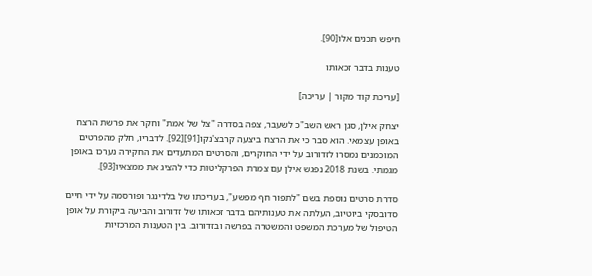חיפש תכנים אלו[90].

טענות בדבר זכאותו

[עריכת קוד מקור | עריכה]

יצחק אילן, סגן ראש השב"כ לשעבר, צפה בסדרה "צל של אמת" וחקר את פרשת הרצח באופן עצמאי. הוא סבר כי את הרצח ביצעה קרבצ'נקו[91][92]. לדבריו, חלק מהפרטים המוכמנים נמסרו לזדורוב על ידי החוקרים, והסרטים המתעדים את החקירה נערכו באופן מגמתי. בשנת 2018 נפגש אילן עם צמרת הפרקליטות כדי להציג את ממצאיו[93].

סדרת סרטים נוספת בשם "לתפור חף מפשע", בעריכתו של בלדינגר ופורסמה על ידי חיים סדובסקי ביוטיוב, העלתה את טענותיהם בדבר זכאותו של זדורוב והביעה ביקורת על אופן הטיפול של מערכת המשפט והמשטרה בפרשה ובזדורוב. בין הטענות המרכזיות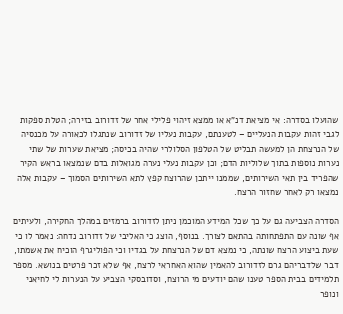שהועלו בסדרה: אי מציאת דנ"א או ממצא זיהוי פלילי אחר של זדורוב בזירה; הטלת ספקות לגבי זהות עקבות הנעליים – לטענתם, עקבות נעליו של זדורוב שנתגלו לכאורה על מכנסיה של הנרצחת הן למעשה תבליט של הטלפון הסלולרי שהיה בכיסה; מציאת שערות של שתי נערות נוספות בתוך שלוליות הדם; וכן עקבות נעלי נערה מגואלות בדם שנמצאו בראש הקיר שהפריד בין תאי השירותים, שממנו ייתכן שהרוצח קפץ לתא השירותים הסמוך – עקבות אלה נמצאו רק לאחר שחזור הרצח.

הסדרה הצביעה גם על כך שכל המידע המוכמן ניתן לזדורוב ברמזים במהלך החקירה, ולעיתים אף שונה עם התפתחותה בהתאם לצורך. בנוסף, הוצג כי האליבי של זדורוב נדחה: נאמר לו כי שעת ביצוע הרצח שונתה, כי נמצא דם של הנרצחת על בגדיו וכי הפוליגרף הוכיח את אשמתו, דבר שלדבריהם גרם לזדורוב להאמין שהוא האחראי לרצח, אף שלא זכר פרטים בנושא. מספר תלמידים בבית הספר טענו שהם יודעים מי הרוצח, וסדובסקי הצביע על הנערות לי לחיאני ונופר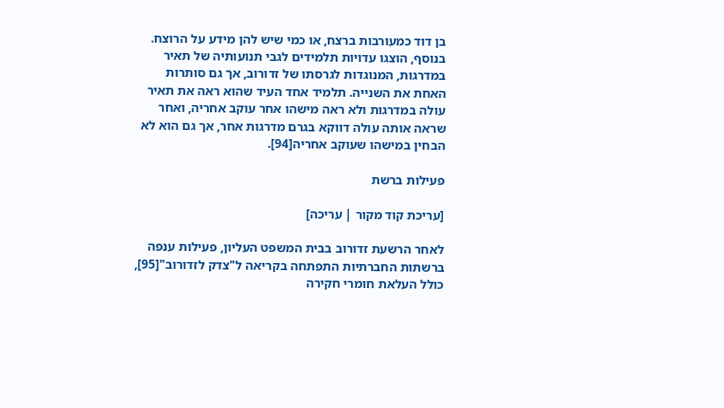בן דוד כמעורבות ברצח, או כמי שיש להן מידע על הרוצח. בנוסף, הוצגו עדויות תלמידים לגבי תנועותיה של תאיר במדרגות, המנוגדות לגרסתו של זדורוב, אך גם סותרות האחת את השנייה. תלמיד אחד העיד שהוא ראה את תאיר עולה במדרגות ולא ראה מישהו אחר עוקב אחריה, ואחר שראה אותה עולה דווקא בגרם מדרגות אחר, אך גם הוא לא הבחין במישהו שעוקב אחריה[94].

פעילות ברשת

[עריכת קוד מקור | עריכה]

לאחר הרשעת זדורוב בבית המשפט העליון, פעילות ענפה ברשתות החברתיות התפתחה בקריאה ל"צדק לזדורוב"[95], כולל העלאת חומרי חקירה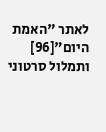לאתר "האמת היום"[96] ותמלול סרטוני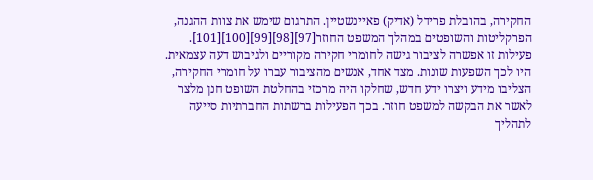החקירה, בהובלת פרידל (אדיק) פאיינשטיין. התרגום שימש את צוות ההגנה, הפרקליטות והשופטים במהלך המשפט החוזר[97][98][99][100][101]. פעילות זו אפשרה לציבור גישה לחומרי חקירה מקוריים ולגיבוש דעה עצמאית. היו לכך השפעות שונות. מצד אחד, אנשים מהציבור עברו על חומרי החקירה, הצליבו מידע ויצרו ידע חדש, שחלקו היה מרכזי בהחלטת השופט חנן מלצר לאשר את הבקשה למשפט חוזר. בכך הפעילות ברשתות החברתיות סייעה לתהליך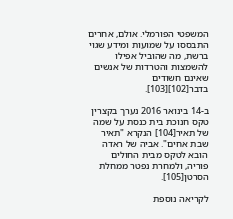המשפטי הפורמלי. אולם, אחרים התבססו על שמועות ומידע שגוי ברשת, מה שהוביל אפילו להשמצות והטרדות של אנשים שאינם חשודים בדבר[102][103].

ב-14 בינואר 2016 נערך בקצרין טקס חנוכת בית כנסת על שמה של תאיר[104] הנקרא "תאיר שבת אחים". אביה של ראדה הובא לטקס מבית החולים פוריה, ולמחרת נפטר ממחלת הסרטן[105].

לקריאה נוספת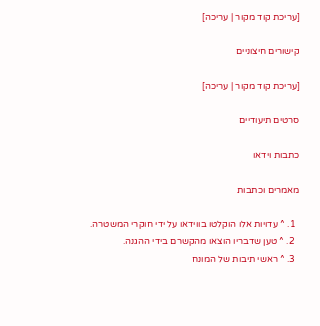[עריכת קוד מקור | עריכה]

קישורים חיצוניים

[עריכת קוד מקור | עריכה]

סרטים תיעודיים

כתבות וידאו

מאמרים וכתבות

  1. ^ עדויות אלו הוקלטו בווידאו על ידי חוקרי המשטרה.
  2. ^ טען שדבריו הוצאו מהקשרם בידי ההגנה.
  3. ^ ראשי תיבות של המונח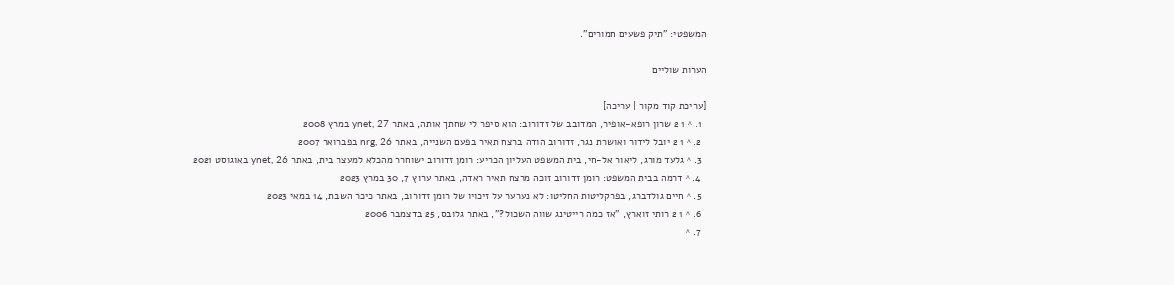המשפטי: "תיק פשעים חמורים".

הערות שוליים

[עריכת קוד מקור | עריכה]
  1. ^ 1 2 שרון רופא-אופיר, המדובב של זדורוב: הוא סיפר לי שחתך אותה, באתר ynet, 27 במרץ 2008
  2. ^ 1 2 יובל לידור ואושרת נגר, זדורוב הודה ברצח תאיר בפעם השנייה, באתר nrg, 26 בפברואר 2007
  3. ^ גלעד מורג, ליאור אל-חי, בית המשפט העליון הכריע: רומן זדורוב ישוחרר מהכלא למעצר בית, באתר ynet, 26 באוגוסט 2021
  4. ^ דרמה בבית המשפט: רומן זדורוב זוכה מרצח תאיר ראדה, באתר ערוץ 7, 30 במרץ 2023
  5. ^ חיים גולדברג, בפרקליטות החליטו: לא נערער על זיכויו של רומן זדורוב, באתר כיכר השבת, 14 במאי 2023
  6. ^ 1 2 רותי זוארץ, "אז כמה רייטינג שווה השכול?", באתר גלובס, 25 בדצמבר 2006
  7. ^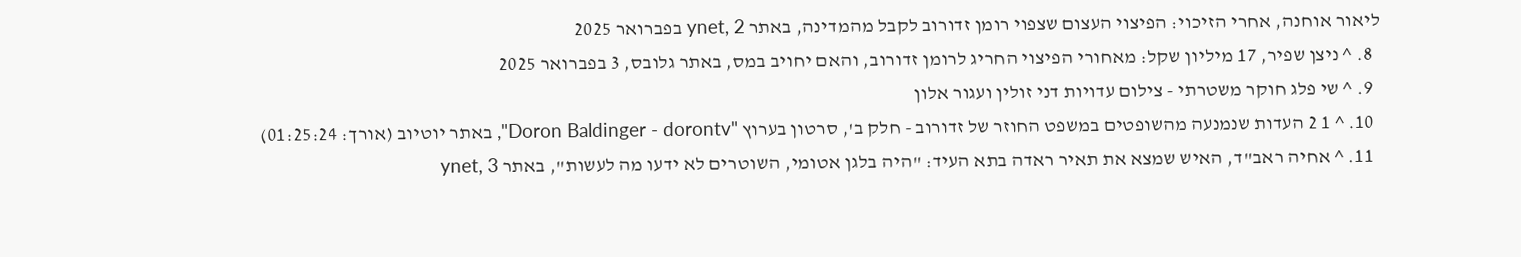ליאור אוחנה, אחרי הזיכוי: הפיצוי העצום שצפוי רומן זדורוב לקבל מהמדינה, באתר ynet, 2 בפברואר 2025
  8. ^ ניצן שפיר, 17 מיליון שקל: מאחורי הפיצוי החריג לרומן זדורוב, והאם יחויב במס, באתר גלובס, 3 בפברואר 2025
  9. ^ שי פלג חוקר משטרתי - צילום עדויות דני זולין ועגור אלון
  10. ^ 1 2 העדות שנמנעה מהשופטים במשפט החוזר של זדורוב - חלק ב', סרטון בערוץ "Doron Baldinger - dorontv", באתר יוטיוב (אורך: 01:25:24)
  11. ^ אחיה ראב"ד, האיש שמצא את תאיר ראדה בתא העיד: "היה בלגן אטומי, השוטרים לא ידעו מה לעשות", באתר ynet, 3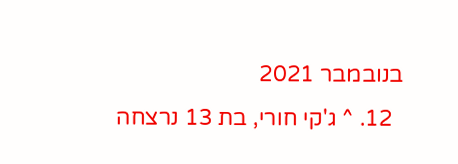בנובמבר 2021
  12. ^ ג'קי חורי, בת 13 נרצחה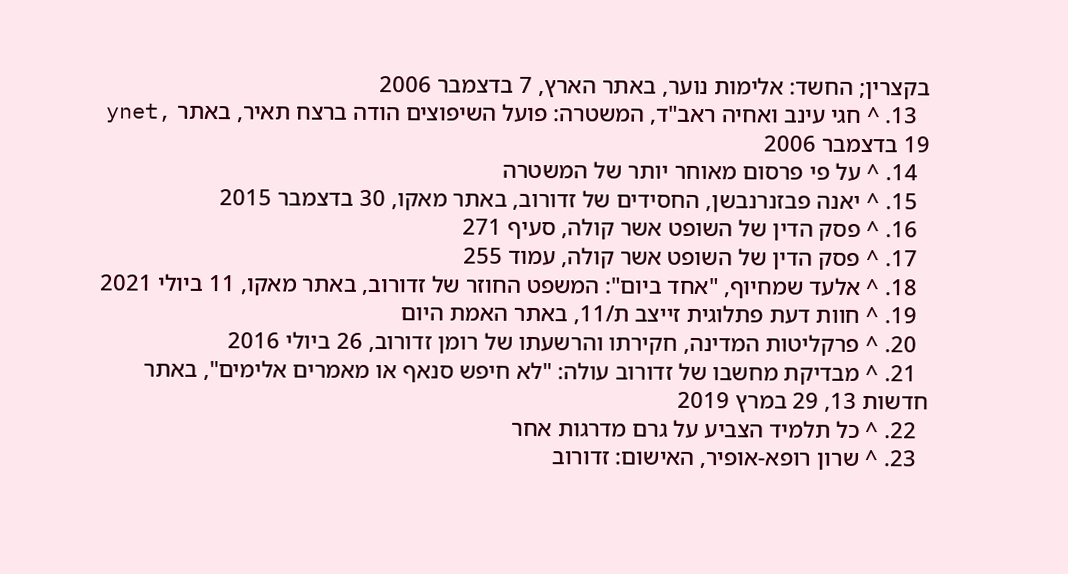בקצרין; החשד: אלימות נוער, באתר הארץ, 7 בדצמבר 2006
  13. ^ חגי עינב ואחיה ראב"ד, המשטרה: פועל השיפוצים הודה ברצח תאיר, באתר ynet, 19 בדצמבר 2006
  14. ^ על פי פרסום מאוחר יותר של המשטרה
  15. ^ יאנה פבזנרנבשן, החסידים של זדורוב, באתר מאקו, 30 בדצמבר 2015
  16. ^ פסק הדין של השופט אשר קולה, סעיף 271
  17. ^ פסק הדין של השופט אשר קולה, עמוד 255
  18. ^ אלעד שמחיוף, "אחד ביום": המשפט החוזר של זדורוב, באתר מאקו, 11 ביולי 2021
  19. ^ חוות דעת פתלוגית זייצב ת/11, באתר האמת היום
  20. ^ פרקליטות המדינה, חקירתו והרשעתו של רומן זדורוב, 26 ביולי 2016
  21. ^ מבדיקת מחשבו של זדורוב עולה: "לא חיפש סנאף או מאמרים אלימים", באתר חדשות 13, 29 במרץ 2019
  22. ^ כל תלמיד הצביע על גרם מדרגות אחר
  23. ^ שרון רופא-אופיר, האישום: זדורוב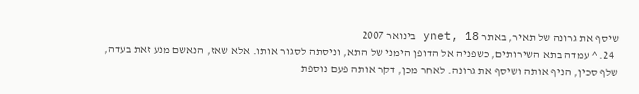שיסף את גרונה של תאיר, באתר ynet, 18 בינואר 2007
  24. ^ עמדה בתא השירותים, כשפניה אל הדופן הימני של התא, וניסתה לסגור אותו. אלא שאז, הנאשם מנע זאת בעדה, שלף סכין, הניף אותה ושיסף את גרונה. לאחר מכן, דקר אותה פעם נוספת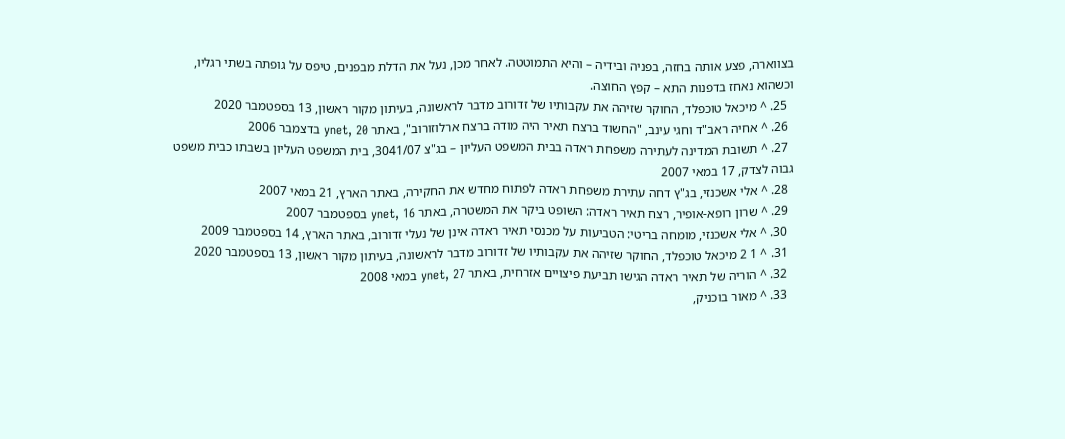בצווארה, פצע אותה בחזה, בפניה ובידיה – והיא התמוטטה. לאחר מכן, נעל את הדלת מבפנים, טיפס על גופתה בשתי רגליו, וכשהוא נאחז בדפנות התא – קפץ החוצה.
  25. ^ מיכאל טוכפלד, החוקר שזיהה את עקבותיו של זדורוב מדבר לראשונה, בעיתון מקור ראשון, 13 בספטמבר 2020
  26. ^ אחיה ראב"ד וחגי עינב, "החשוד ברצח תאיר היה מודה ברצח ארלוזורוב", באתר ynet, 20 בדצמבר 2006
  27. ^ תשובת המדינה לעתירה משפחת ראדה בבית המשפט העליון – בג"צ 3041/07, בית המשפט העליון בשבתו כבית משפט גבוה לצדק, 17 במאי 2007
  28. ^ אלי אשכנזי, בג"ץ דחה עתירת משפחת ראדה לפתוח מחדש את החקירה, באתר הארץ, 21 במאי 2007
  29. ^ שרון רופא-אופיר, רצח תאיר ראדה: השופט ביקר את המשטרה, באתר ynet, 16 בספטמבר 2007
  30. ^ אלי אשכנזי, מומחה בריטי: הטביעות על מכנסי תאיר ראדה אינן של נעלי זדורוב, באתר הארץ, 14 בספטמבר 2009
  31. ^ 1 2 מיכאל טוכפלד, החוקר שזיהה את עקבותיו של זדורוב מדבר לראשונה, בעיתון מקור ראשון, 13 בספטמבר 2020
  32. ^ הוריה של תאיר ראדה הגישו תביעת פיצויים אזרחית, באתר ynet, 27 במאי 2008
  33. ^ מאור בוכניק,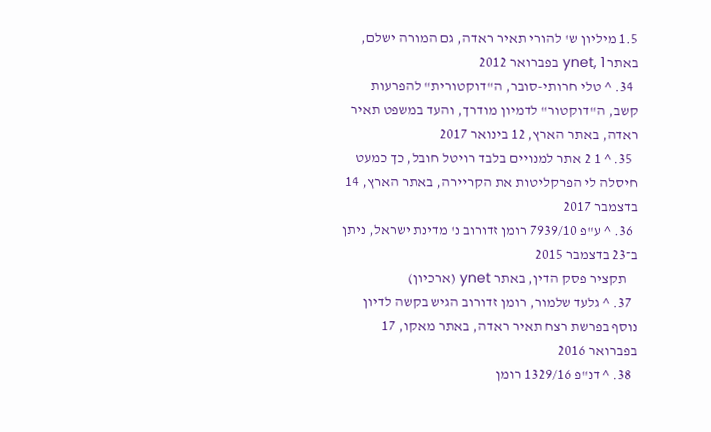1.5 מיליון ש' להורי תאיר ראדה, גם המורה ישלם, באתר ynet, 1 בפברואר 2012
  34. ^ טלי חרותי-סובר, ה"דוקטורית" להפרעות קשב, ה"דוקטור" לדמיון מודרך, והעד במשפט תאיר ראדה, באתר הארץ, 12 בינואר 2017
  35. ^ 1 2 אתר למנויים בלבד רויטל חובל, כך כמעט חיסלה לי הפרקליטות את הקריירה, באתר הארץ, 14 בדצמבר 2017
  36. ^ ע"פ 7939/10 רומן זדורוב נ' מדינת ישראל, ניתן ב־23 בדצמבר 2015
    תקציר פסק הדין, באתר ynet (ארכיון)
  37. ^ גלעד שלמור, רומן זדורוב הגיש בקשה לדיון נוסף בפרשת רצח תאיר ראדה, באתר מאקו, 17 בפברואר 2016
  38. ^ דנ"פ 1329/16 רומן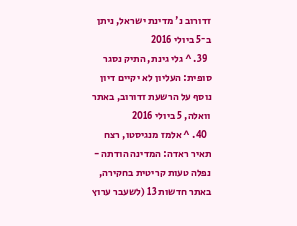זדורוב נ' מדינת ישראל, ניתן ב־5 ביולי 2016
  39. ^ גלי גינת, התיק נסגר סופית: העליון לא יקיים דיון נוסף על הרשעת זדורוב, באתר וואלה, 5 ביולי 2016
  40. ^ אלמז מנגיסטו, רצח תאיר ראדה: המדינה הודתה - נפלה טעות קריטית בחקירה, באתר חדשות 13 (לשעבר ערוץ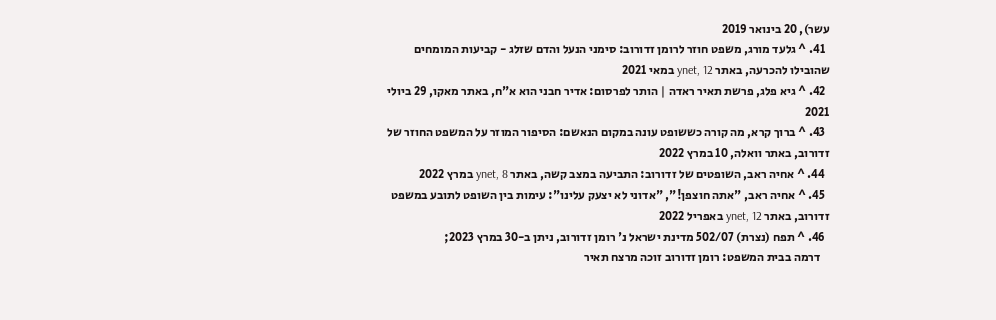עשר), 20 בינואר 2019
  41. ^ גלעד מורג, משפט חוזר לרומן זדורוב: סימני הנעל והדם שזלג - קביעות המומחים שהובילו להכרעה, באתר ynet, 12 במאי 2021
  42. ^ גיא פלג, פרשת תאיר ראדה | הותר לפרסום: אדיר חבני הוא א"ח, באתר מאקו, 29 ביולי 2021
  43. ^ ברוך קרא, מה קורה כששופט עונה במקום הנאשם: הסיפור המוזר על המשפט החוזר של זדורוב, באתר וואלה, 10 במרץ 2022
  44. ^ אחיה ראב, השופטים של זדורוב: התביעה במצב קשה, באתר ynet, 8 במרץ 2022
  45. ^ אחיה ראב, "אתה חוצפן!", "אדוני לא יצעק עלינו": עימות בין השופט לתובע במשפט זדורוב, באתר ynet, 12 באפריל 2022
  46. ^ תפח (נצרת) 502/07 מדינת ישראל נ' רומן זדורוב, ניתן ב-30 במרץ 2023;
    דרמה בבית המשפט: רומן זדורוב זוכה מרצח תאיר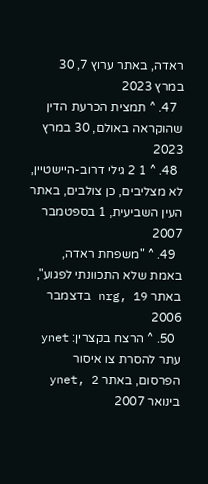ראדה, באתר ערוץ 7, 30 במרץ 2023
  47. ^ תמצית הכרעת הדין שהוקראה באולם, 30 במרץ 2023
  48. ^ 1 2 גילי דרוב-היישטיין, לא מצליבים, כן צולבים, באתר העין השביעית, 1 בספטמבר 2007
  49. ^ "משפחת ראדה, באמת שלא התכוונתי לפגוע", באתר nrg, 19 בדצמבר 2006
  50. ^ הרצח בקצרין: ynet עתר להסרת צו איסור הפרסום, באתר ynet, 2 בינואר 2007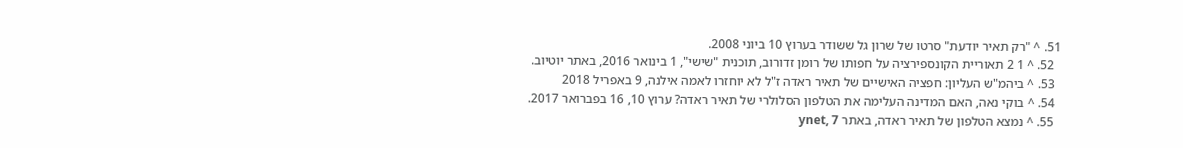51. ^ "רק תאיר יודעת" סרטו של שרון גל ששודר בערוץ 10 ביוני 2008.
  52. ^ 1 2 תאוריית הקונספירציה על חפותו של רומן זדורוב, תוכנית "שישי", 1 בינואר 2016, באתר יוטיוב.
  53. ^ ביהמ"ש העליון: חפציה האישיים של תאיר ראדה ז"ל לא יוחזרו לאמה אילנה, 9 באפריל 2018
  54. ^ בוקי נאה, האם המדינה העלימה את הטלפון הסלולרי של תאיר ראדה? ערוץ 10, 16 בפברואר 2017.
  55. ^ נמצא הטלפון של תאיר ראדה, באתר ynet, 7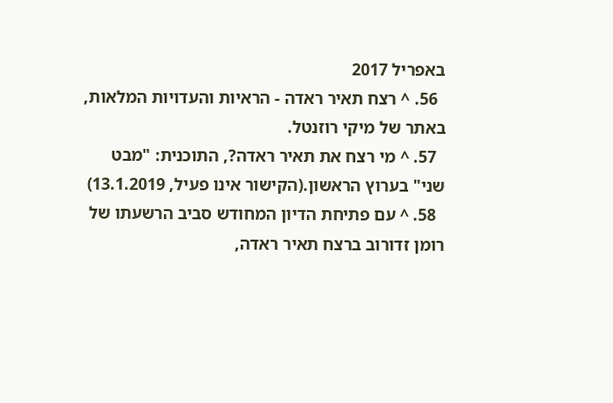באפריל 2017
  56. ^ רצח תאיר ראדה - הראיות והעדויות המלאות, באתר של מיקי רוזנטל.
  57. ^ מי רצח את תאיר ראדה?, התוכנית: "מבט שני" בערוץ הראשון.(הקישור אינו פעיל, 13.1.2019)
  58. ^ עם פתיחת הדיון המחודש סביב הרשעתו של רומן זדורוב ברצח תאיר ראדה,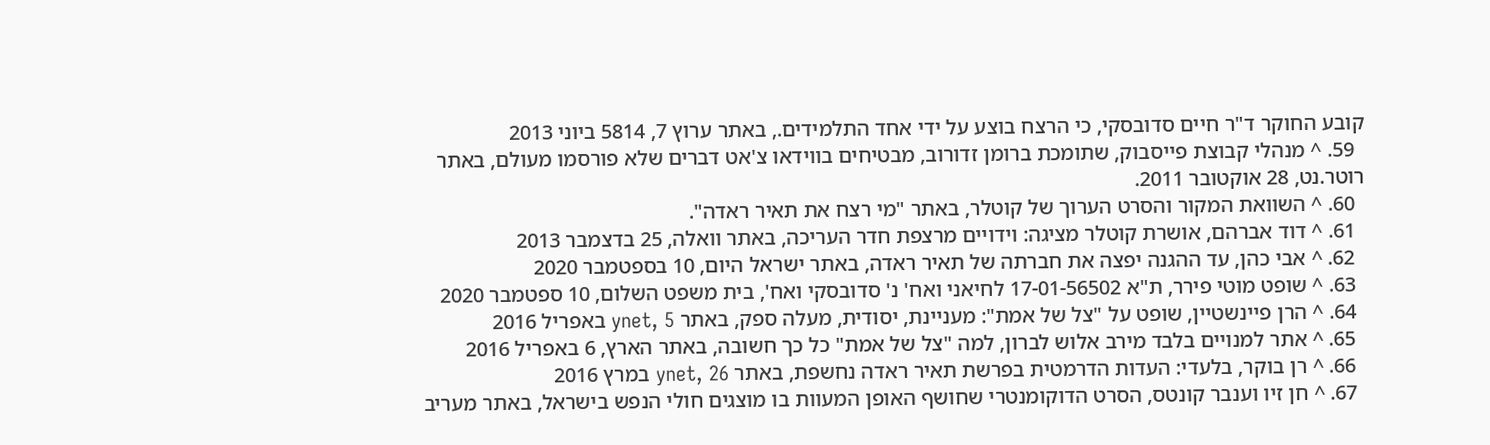קובע החוקר ד"ר חיים סדובסקי, כי הרצח בוצע על ידי אחד התלמידים., באתר ערוץ 7, 5814 ביוני 2013
  59. ^ מנהלי קבוצת פייסבוק, שתומכת ברומן זדורוב, מבטיחים בווידאו צ'אט דברים שלא פורסמו מעולם, באתר רוטר.נט, 28 אוקטובר 2011.
  60. ^ השוואת המקור והסרט הערוך של קוטלר, באתר "מי רצח את תאיר ראדה".
  61. ^ דוד אברהם, אושרת קוטלר מציגה: וידויים מרצפת חדר העריכה, באתר וואלה, 25 בדצמבר 2013
  62. ^ אבי כהן, עד ההגנה יפצה את חברתה של תאיר ראדה, באתר ישראל היום, 10 בספטמבר 2020
  63. ^ שופט מוטי פירר, ת"א 17-01-56502 לחיאני ואח' נ' סדובסקי ואח', בית משפט השלום, 10 ספטמבר 2020
  64. ^ הרן פיינשטיין, שופט על "צל של אמת": מעניינת, יסודית, מעלה ספק, באתר ynet, 5 באפריל 2016
  65. ^ אתר למנויים בלבד מירב אלוש לברון, למה "צל של אמת" כל כך חשובה, באתר הארץ, 6 באפריל 2016
  66. ^ רן בוקר, בלעדי: העדות הדרמטית בפרשת תאיר ראדה נחשפת, באתר ynet, 26 במרץ 2016
  67. ^ חן זיו וענבר קונטס, הסרט הדוקומנטרי שחושף האופן המעוות בו מוצגים חולי הנפש בישראל, באתר מעריב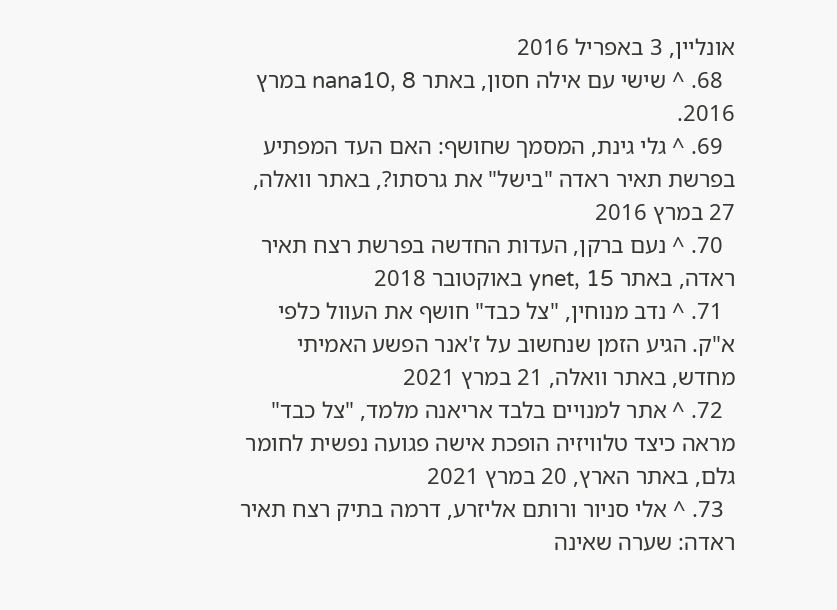אונליין, 3 באפריל 2016
  68. ^ שישי עם אילה חסון, באתר nana10, 8 במרץ 2016.
  69. ^ גלי גינת, המסמך שחושף: האם העד המפתיע בפרשת תאיר ראדה "בישל" את גרסתו?, באתר וואלה, 27 במרץ 2016
  70. ^ נעם ברקן, העדות החדשה בפרשת רצח תאיר ראדה, באתר ynet, 15 באוקטובר 2018
  71. ^ נדב מנוחין, "צל כבד" חושף את העוול כלפי א"ק. הגיע הזמן שנחשוב על ז'אנר הפשע האמיתי מחדש, באתר וואלה, 21 במרץ 2021
  72. ^ אתר למנויים בלבד אריאנה מלמד, "צל כבד" מראה כיצד טלוויזיה הופכת אישה פגועה נפשית לחומר גלם, באתר הארץ, 20 במרץ 2021
  73. ^ אלי סניור ורותם אליזרע, דרמה בתיק רצח תאיר ראדה: שערה שאינה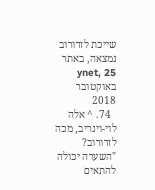שייכת לזדורוב נמצאה, באתר ynet, 25 באוקטובר 2018
  74. ^ אלה לוי-וינריב, מכה לזדורוב? "השערה יכולה להתאים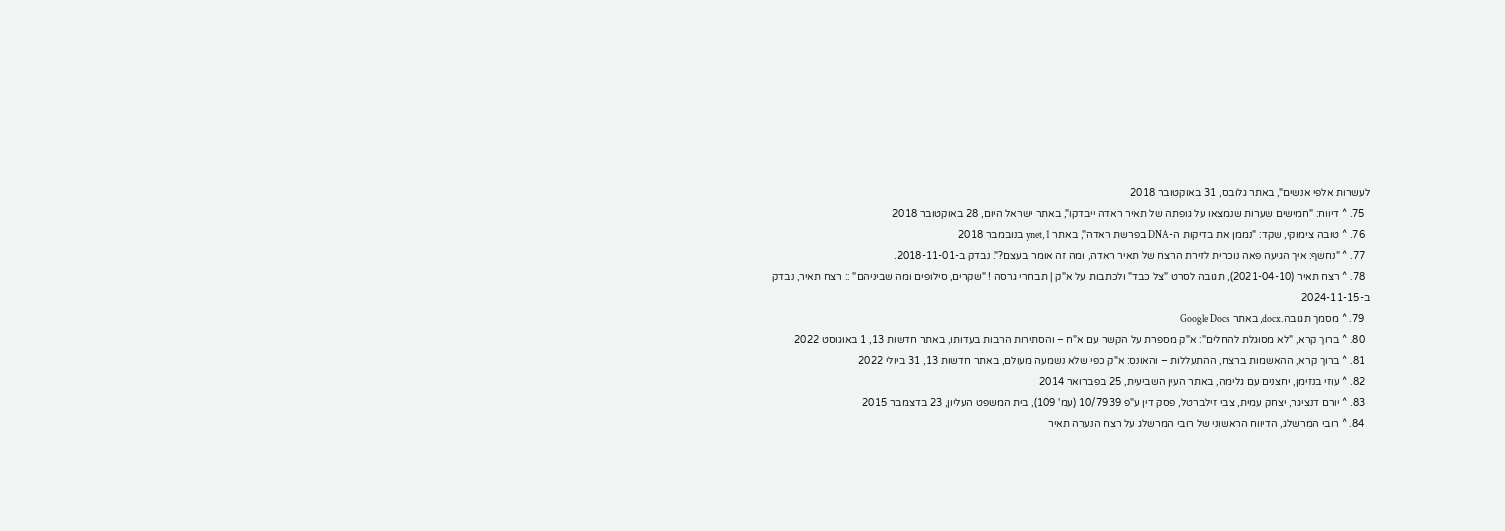לעשרות אלפי אנשים", באתר גלובס, 31 באוקטובר 2018
  75. ^ דיווח: "חמישים שערות שנמצאו על גופתה של תאיר ראדה ייבדקו", באתר ישראל היום, 28 באוקטובר 2018
  76. ^ טובה צימוקי, שקד: "נממן את בדיקות ה-DNA בפרשת ראדה", באתר ynet, 1 בנובמבר 2018
  77. ^ "נחשף: איך הגיעה פאה נוכרית לזירת הרצח של תאיר ראדה, ומה זה אומר בעצם?". נבדק ב-2018-11-01.
  78. ^ רצח תאיר (2021-04-10), תגובה לסרט "צל כבד" ולכתבות על א"ק | תבחרי גרסה ! "שקרים, סילופים ומה שביניהם" :: רצח תאיר, נבדק ב-2024-11-15
  79. ^ מסמך תגובה.docx, באתר Google Docs
  80. ^ ברוך קרא, "לא מסוגלת להחלים": א"ק מספרת על הקשר עם א"ח – והסתירות הרבות בעדותו, באתר חדשות 13, 1 באוגוסט 2022
  81. ^ ברוך קרא, ההאשמות ברצח, ההתעללות – והאונס: א"ק כפי שלא נשמעה מעולם, באתר חדשות 13, 31 ביולי 2022
  82. ^ עוזי בנזימן, יחצנים עם גלימה, באתר העין השביעית, 25 בפברואר 2014
  83. ^ יורם דנציגר, יצחק עמית, צבי זילברטל, פסק דין ע"פ 10/7939 (עמ' 109), בית המשפט העליון, 23 בדצמבר 2015
  84. ^ רובי המרשלג, הדיווח הראשוני של רובי המרשלג על רצח הנערה תאיר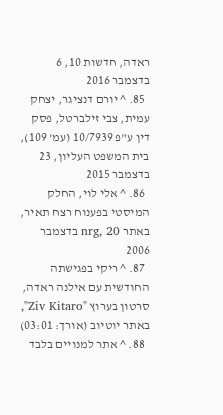ראדה, חדשות 10, 6 בדצמבר 2016
  85. ^ יורם דנציגר, יצחק עמית, צבי זילברטל, פסק דין ע"פ 10/7939 (עמ' 109), בית המשפט העליון, 23 בדצמבר 2015
  86. ^ אלי לוי, החלק המיסטי בפענוח רצח תאיר, באתר nrg, 20 בדצמבר 2006
  87. ^ ריקי בפגישתה החודשית עם אילנה ראדה, סרטון בערוץ "Ziv Kitaro", באתר יוטיוב (אורך: 03:01)
  88. ^ אתר למנויים בלבד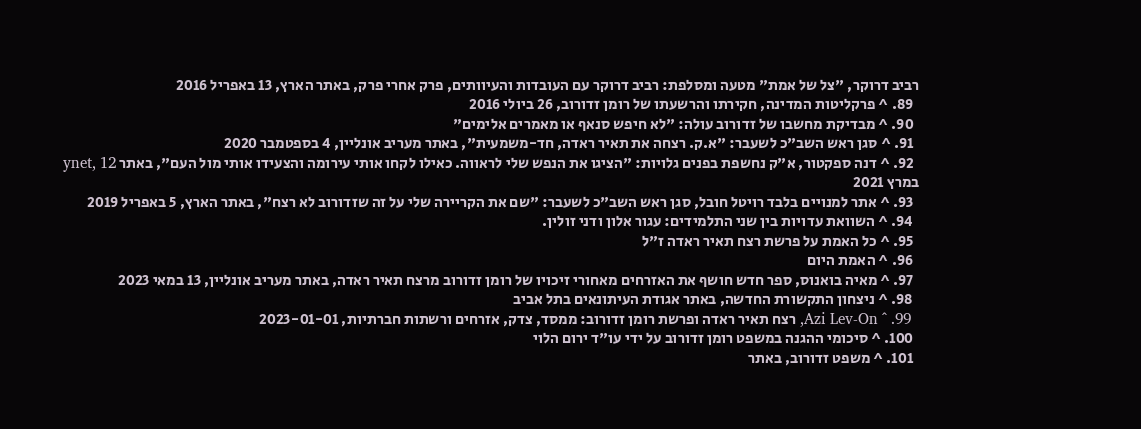רביב דרוקר, "צל של אמת" מטעה ומסלפת: רביב דרוקר עם העובדות והעיוותים, פרק אחרי פרק, באתר הארץ, 13 באפריל 2016
  89. ^ פרקליטות המדינה, חקירתו והרשעתו של רומן זדורוב, 26 ביולי 2016
  90. ^ מבדיקת מחשבו של זדורוב עולה: "לא חיפש סנאף או מאמרים אלימים"
  91. ^ סגן ראש השב"כ לשעבר: "א.ק. רצחה את תאיר ראדה, חד-משמעית", באתר מעריב אונליין, 4 בספטמבר 2020
  92. ^ דנה ספקטור, א"ק נחשפת בפנים גלויות: "הציגו את הנפש שלי לראווה. כאילו לקחו אותי עירומה והצעידו אותי מול העם", באתר ynet, 12 במרץ 2021
  93. ^ אתר למנויים בלבד רויטל חובל, סגן ראש השב"כ לשעבר: "שם את הקריירה שלי על זה שזדורוב לא רצח", באתר הארץ, 5 באפריל 2019
  94. ^ השוואת עדויות בין שני התלמידים: עגור אלון ודני זולין.
  95. ^ כל האמת על פרשת רצח תאיר ראדה ז"ל
  96. ^ האמת היום
  97. ^ מאיה בואנוס, ספר חדש חושף את האזרחים מאחורי זיכויו של רומן זדורוב מרצח תאיר ראדה, באתר מעריב אונליין, 13 במאי 2023
  98. ^ ניצחון התקשורת החדשה, באתר אגודת העיתונאים בתל אביב
  99. ^ Azi Lev-On, רצח תאיר ראדה ופרשת רומן זדורוב: ממסד, צדק, אזרחים ורשתות חברתיות, 2023-01-01
  100. ^ סיכומי ההגנה במשפט רומן זדורוב על ידי עו"ד ירום הלוי
  101. ^ משפט זדורוב, באתר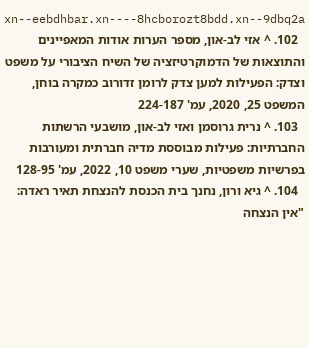xn--eebdhbar.xn----8hcborozt8bdd.xn--9dbq2a
  102. ^ אזי לב-און, מספר הערות אודות המאפיינים והתוצאות של הדמוקרטיזציה של השיח הציבורי על משפט וצדק: הפעילות למען צדק לרומן זדורוב כמקרה בוחן, המשפט 25, 2020, עמ' 224-187
  103. ^ נרית גרוסמן ואזי לב-און, מושבעי הרשתות החברתיות: פעילות מבוססת מדיה חברתית ומעורבות בפרשיות משפטיות, שערי משפט 10, 2022, עמ' 128-95
  104. ^ גיא ורון, נחנך בית הכנסת להנצחת תאיר ראדה: "אין הנצחה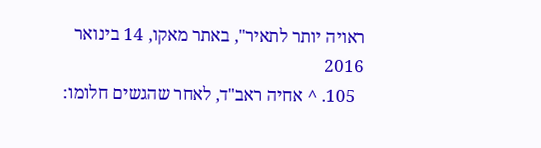ראויה יותר לתאיר", באתר מאקו, 14 בינואר 2016
  105. ^ אחיה ראב"ד, לאחר שהגשים חלומו: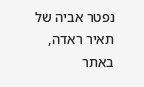נפטר אביה של תאיר ראדה, באתר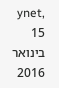ynet, 15 בינואר 2016